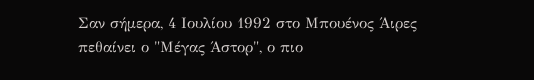Σαν σήμερα, 4 Ιουλίου 1992 στο Μπουένος Άιρες πεθαίνει ο "Μέγας Άστορ", ο πιο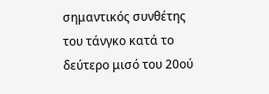σημαντικός συνθέτης του τάνγκο κατά το δεύτερο μισό του 20ού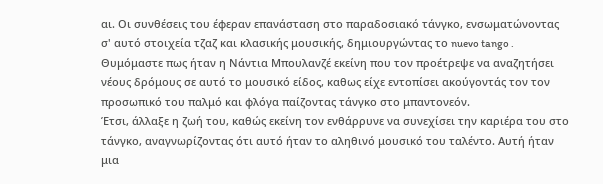αι. Οι συνθέσεις του έφεραν επανάσταση στο παραδοσιακό τάνγκο, ενσωματώνοντας σ' αυτό στοιχεία τζαζ και κλασικής μουσικής, δημιουργώντας το nuevo tango . Θυμόμαστε πως ήταν η Νάντια Μπουλανζέ εκείνη που τον προέτρεψε να αναζητήσει νέους δρόμους σε αυτό το μουσικό είδος, καθως είχε εντοπίσει ακούγοντάς τον τον προσωπικό του παλμό και φλόγα παίζοντας τάνγκο στο μπαντονεόν.
Έτσι, άλλαξε η ζωή του, καθώς εκείνη τον ενθάρρυνε να συνεχίσει την καριέρα του στο τάνγκο, αναγνωρίζοντας ότι αυτό ήταν το αληθινό μουσικό του ταλέντο. Αυτή ήταν μια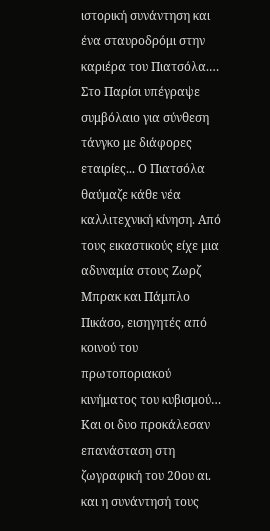ιστορική συνάντηση και ένα σταυροδρόμι στην καριέρα του Πιατσόλα.…
Στο Παρίσι υπέγραψε συμβόλαιο για σύνθεση τάνγκο με διάφορες εταιρίες... Ο Πιατσόλα θαύμαζε κάθε νέα καλλιτεχνική κίνηση. Από τους εικαστικούς είχε μια αδυναμία στους Ζωρζ Μπρακ και Πάμπλο Πικάσο, εισηγητές από κοινού του πρωτοποριακού κινήματος του κυβισμού… Και οι δυο προκάλεσαν επανάσταση στη ζωγραφική του 20ου αι. και η συνάντησή τους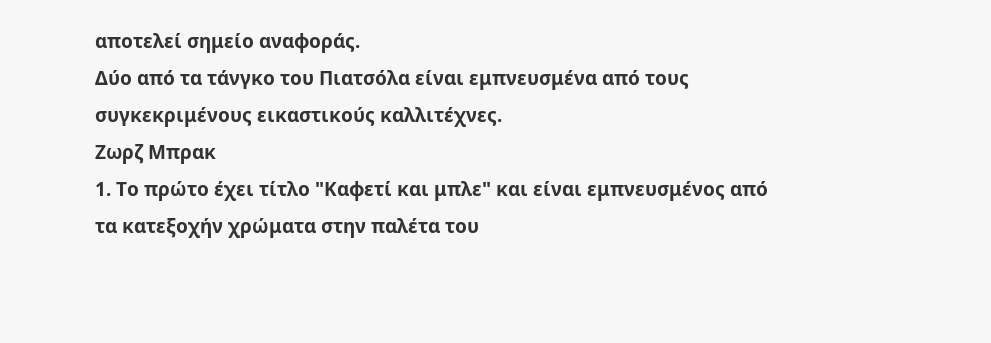αποτελεί σημείο αναφοράς.
Δύο από τα τάνγκο του Πιατσόλα είναι εμπνευσμένα από τους συγκεκριμένους εικαστικούς καλλιτέχνες.
Zωρζ Μπρακ
1. Το πρώτο έχει τίτλο "Καφετί και μπλε" και είναι εμπνευσμένος από τα κατεξοχήν χρώματα στην παλέτα του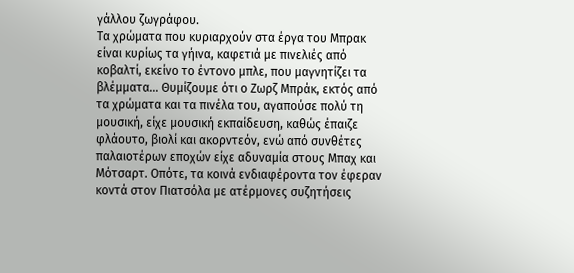γάλλου ζωγράφου.
Tα χρώματα που κυριαρχούν στα έργα του Μπρακ είναι κυρίως τα γήινα, καφετιά με πινελιές από κοβαλτί, εκείνο το έντονο μπλε, που μαγνητίζει τα βλέμματα… Θυμίζουμε ότι ο Ζωρζ Μπράκ, εκτός από τα χρώματα και τα πινέλα του, αγαπούσε πολύ τη μουσική, είχε μουσική εκπαίδευση, καθώς έπαιζε φλάουτο, βιολί και ακορντεόν, ενώ από συνθέτες παλαιοτέρων εποχών είχε αδυναμία στους Μπαχ και Μότσαρτ. Οπότε, τα κοινά ενδιαφέροντα τον έφεραν κοντά στον Πιατσόλα με ατέρμονες συζητήσεις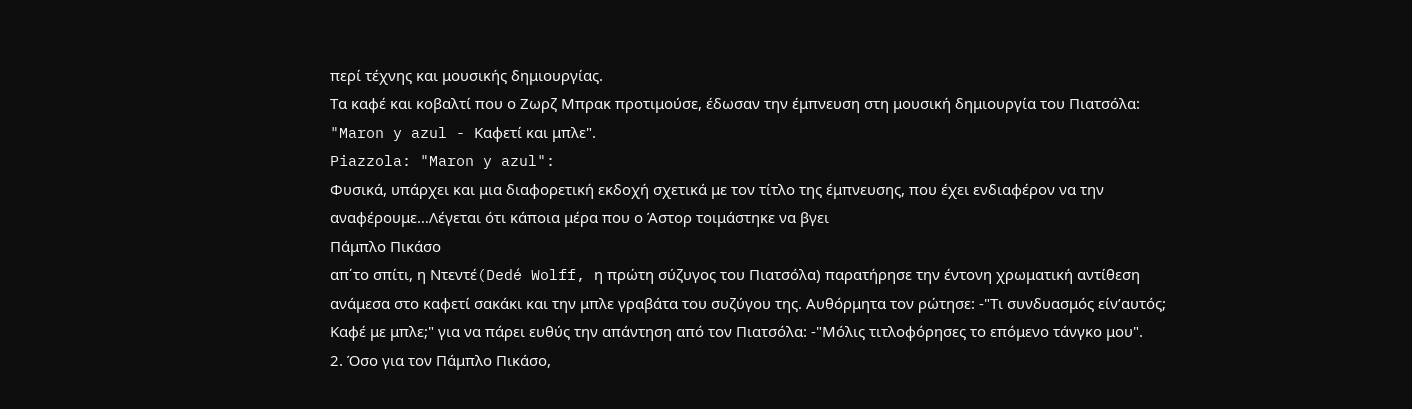περί τέχνης και μουσικής δημιουργίας.
Τα καφέ και κοβαλτί που ο Ζωρζ Μπρακ προτιμούσε, έδωσαν την έμπνευση στη μουσική δημιουργία του Πιατσόλα: "Maron y azul - Καφετί και μπλε".
Piazzola: "Maron y azul":
Φυσικά, υπάρχει και μια διαφορετική εκδοχή σχετικά με τον τίτλο της έμπνευσης, που έχει ενδιαφέρον να την αναφέρουμε…Λέγεται ότι κάποια μέρα που ο Άστορ τοιμάστηκε να βγει
Πάμπλο Πικάσο
απ΄το σπίτι, η Ντεντέ(Dedé Wolff, η πρώτη σύζυγος του Πιατσόλα) παρατήρησε την έντονη χρωματική αντίθεση ανάμεσα στο καφετί σακάκι και την μπλε γραβάτα του συζύγου της. Αυθόρμητα τον ρώτησε: -"Τι συνδυασμός είν’αυτός; Καφέ με μπλε;" για να πάρει ευθύς την απάντηση από τον Πιατσόλα: -"Μόλις τιτλοφόρησες το επόμενο τάνγκο μου".
2. Όσο για τον Πάμπλο Πικάσο,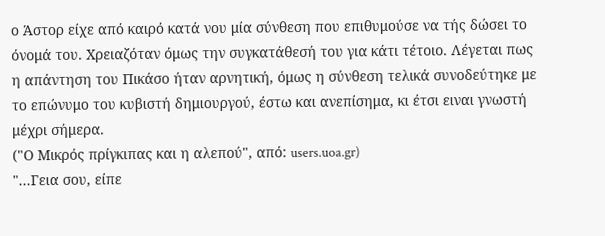ο Άστορ είχε από καιρό κατά νου μία σύνθεση που επιθυμούσε να τής δώσει το όνομά του. Χρειαζόταν όμως την συγκατάθεσή του για κάτι τέτοιο. Λέγεται πως η απάντηση του Πικάσο ήταν αρνητική, όμως η σύνθεση τελικά συνοδεύτηκε με το επώνυμο του κυβιστή δημιουργού, έστω και ανεπίσημα, κι έτσι ειναι γνωστή μέχρι σήμερα.
("Ο Μικρός πρίγκιπας και η αλεπού", από: users.uoa.gr)
"...Γεια σου, είπε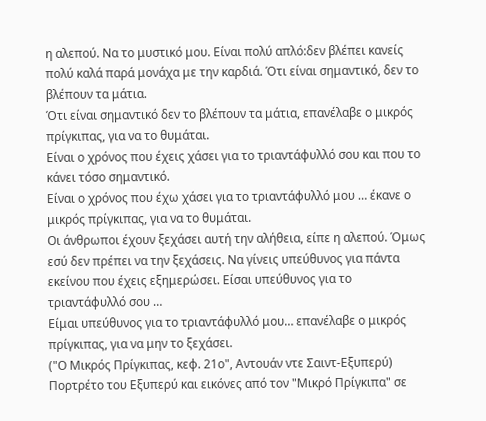η αλεπού. Να το μυστικό μου. Είναι πολύ απλό:δεν βλέπει κανείς πολύ καλά παρά μονάχα με την καρδιά. Ότι είναι σημαντικό, δεν το βλέπουν τα μάτια.
Ότι είναι σημαντικό δεν το βλέπουν τα μάτια, επανέλαβε ο μικρός πρίγκιπας, για να το θυμάται.
Είναι ο χρόνος που έχεις χάσει για το τριαντάφυλλό σου και που το κάνει τόσο σημαντικό.
Είναι ο χρόνος που έχω χάσει για το τριαντάφυλλό μου … έκανε ο μικρός πρίγκιπας, για να το θυμάται.
Οι άνθρωποι έχουν ξεχάσει αυτή την αλήθεια, είπε η αλεπού. Όμως εσύ δεν πρέπει να την ξεχάσεις. Να γίνεις υπεύθυνος για πάντα εκείνου που έχεις εξημερώσει. Είσαι υπεύθυνος για το τριαντάφυλλό σου …
Είμαι υπεύθυνος για το τριαντάφυλλό μου… επανέλαβε ο μικρός πρίγκιπας, για να μην το ξεχάσει.
("Ο Μικρός Πρίγκιπας, κεφ. 21ο", Αντουάν ντε Σαιντ-Εξυπερύ)
Πορτρέτο του Εξυπερύ και εικόνες από τον "Μικρό Πρίγκιπα" σε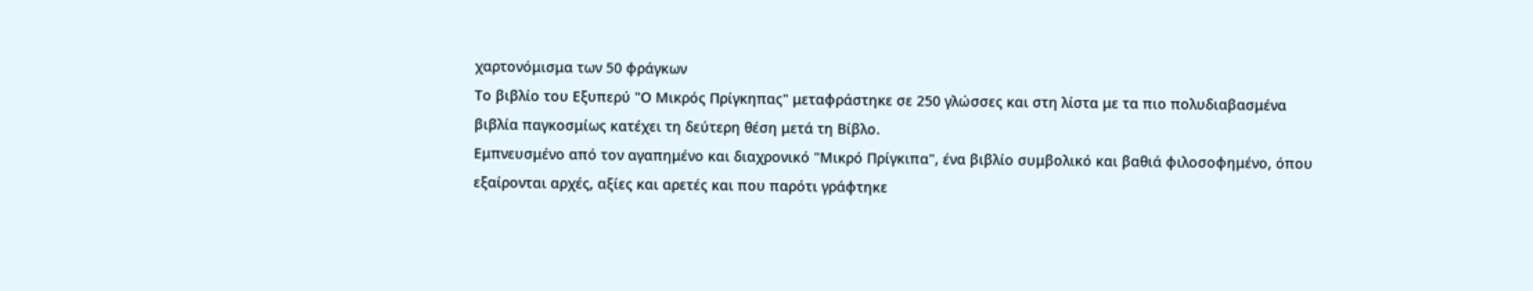χαρτονόμισμα των 50 φράγκων
Το βιβλίο του Εξυπερύ "Ο Μικρός Πρίγκηπας" μεταφράστηκε σε 250 γλώσσες και στη λίστα με τα πιο πολυδιαβασμένα βιβλία παγκοσμίως κατέχει τη δεύτερη θέση μετά τη Βίβλο.
Εμπνευσμένο από τον αγαπημένο και διαχρονικό "Μικρό Πρίγκιπα", ένα βιβλίο συμβολικό και βαθιά φιλοσοφημένο, όπου εξαίρονται αρχές, αξίες και αρετές και που παρότι γράφτηκε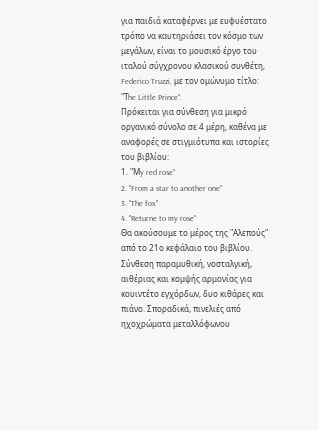για παιδιά καταφέρνει με ευφυέστατο τρόπο να καυτηριάσει τον κόσμο των μεγάλων, είναι το μουσικό έργο του ιταλού σύγχρονου κλασικού συνθέτη, Federico Truzzi, με τον ομώνυμο τίτλο: "Τhe Little Prince".
Πρόκειται για σύνθεση για μικρό οργανικό σύνολο σε 4 μέρη, καθένα με αναφορές σε στιγμιότυπα και ιστορίες του βιβλίου:
1. "Μy red rose"
2. "From a star to another one"
3. "The fox"
4. "Returne to my rose"
Θα ακούσουμε το μέρος της "Αλεπούς" από το 21ο κεφάλαιο του βιβλίου. Σύνθεση παραμυθική, νοσταλγική, αιθέριας και κομψής αρμονίας για κουιντέτο εγχόρδων, δυο κιθάρες και πιάνο. Σποραδικά, πινελιές από ηχοχρώματα μεταλλόφωνου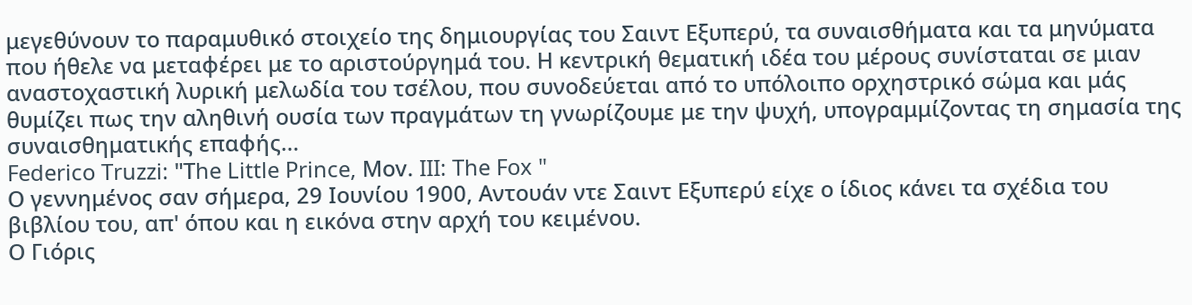μεγεθύνουν το παραμυθικό στοιχείο της δημιουργίας του Σαιντ Εξυπερύ, τα συναισθήματα και τα μηνύματα που ήθελε να μεταφέρει με το αριστούργημά του. Η κεντρική θεματική ιδέα του μέρους συνίσταται σε μιαν αναστοχαστική λυρική μελωδία του τσέλου, που συνοδεύεται από το υπόλοιπο ορχηστρικό σώμα και μάς θυμίζει πως την αληθινή ουσία των πραγμάτων τη γνωρίζουμε με την ψυχή, υπογραμμίζοντας τη σημασία της συναισθηματικής επαφής...
Federico Truzzi: "Τhe Little Prince, Μov. III: The Fox "
Ο γεννημένος σαν σήμερα, 29 Ιουνίου 1900, Αντουάν ντε Σαιντ Εξυπερύ είχε ο ίδιος κάνει τα σχέδια του βιβλίου του, απ' όπου και η εικόνα στην αρχή του κειμένου.
Ο Γιόρις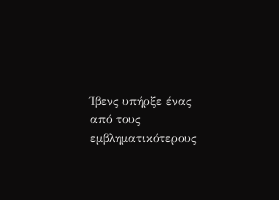Ίβενς υπήρξε ένας από τους εμβληματικότερους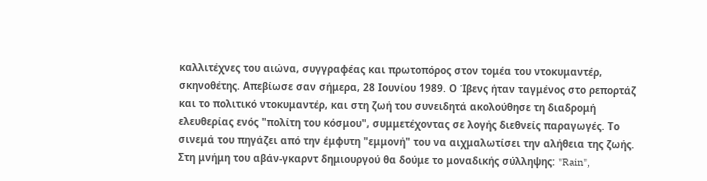καλλιτέχνες του αιώνα, συγγραφέας και πρωτοπόρος στον τομέα του ντοκυμαντέρ, σκηνοθέτης. Απεβίωσε σαν σήμερα, 28 Ιουνίου 1989. Ο Ίβενς ήταν ταγμένος στο ρεπορτάζ και το πολιτικό ντοκυμαντέρ, και στη ζωή του συνειδητά ακολούθησε τη διαδρομή ελευθερίας ενός "πολίτη του κόσμου", συμμετέχοντας σε λογής διεθνείς παραγωγές. Το σινεμά του πηγάζει από την έμφυτη "εμμονή" του να αιχμαλωτίσει την αλήθεια της ζωής.
Στη μνήμη του αβάν-γκαρντ δημιουργού θα δούμε το μοναδικής σύλληψης: "Rain",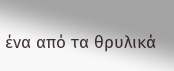ένα από τα θρυλικά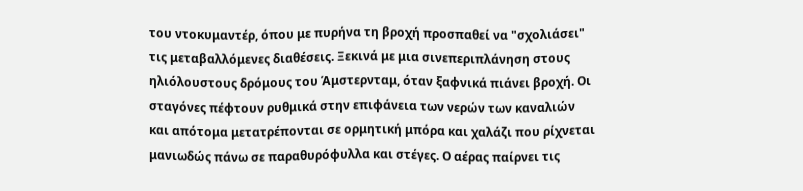του ντοκυμαντέρ, όπου με πυρήνα τη βροχή προσπαθεί να "σχολιάσει" τις μεταβαλλόμενες διαθέσεις. Ξεκινά με μια σινεπεριπλάνηση στους ηλιόλουστους δρόμους του Άμστερνταμ, όταν ξαφνικά πιάνει βροχή. Οι σταγόνες πέφτουν ρυθμικά στην επιφάνεια των νερών των καναλιών και απότομα μετατρέπονται σε ορμητική μπόρα και χαλάζι που ρίχνεται μανιωδώς πάνω σε παραθυρόφυλλα και στέγες. Ο αέρας παίρνει τις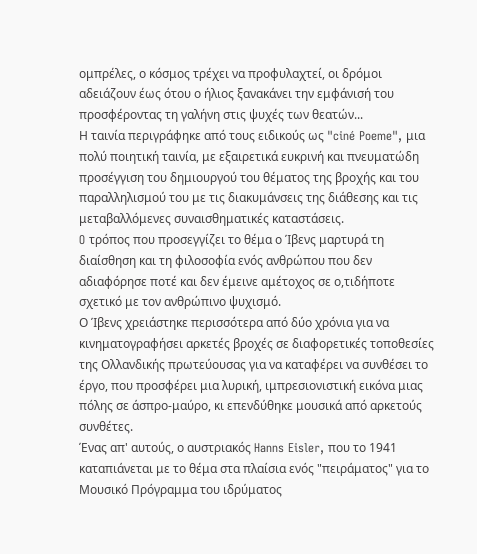ομπρέλες, ο κόσμος τρέχει να προφυλαχτεί, οι δρόμοι αδειάζουν έως ότου ο ήλιος ξανακάνει την εμφάνισή του προσφέροντας τη γαλήνη στις ψυχές των θεατών...
Η ταινία περιγράφηκε από τους ειδικούς ως "ciné Poeme", μια πολύ ποιητική ταινία, με εξαιρετικά ευκρινή και πνευματώδη προσέγγιση του δημιουργού του θέματος της βροχής και του παραλληλισμού του με τις διακυμάνσεις της διάθεσης και τις μεταβαλλόμενες συναισθηματικές καταστάσεις.
O τρόπος που προσεγγίζει το θέμα ο Ίβενς μαρτυρά τη διαίσθηση και τη φιλοσοφία ενός ανθρώπου που δεν αδιαφόρησε ποτέ και δεν έμεινε αμέτοχος σε ο,τιδήποτε σχετικό με τον ανθρώπινο ψυχισμό.
Ο Ίβενς χρειάστηκε περισσότερα από δύο χρόνια για να κινηματογραφήσει αρκετές βροχές σε διαφορετικές τοποθεσίες της Ολλανδικής πρωτεύουσας για να καταφέρει να συνθέσει το έργο, που προσφέρει μια λυρική, ιμπρεσιονιστική εικόνα μιας πόλης σε άσπρο-μαύρο, κι επενδύθηκε μουσικά από αρκετούς συνθέτες.
Ένας απ' αυτούς, ο αυστριακός Hanns Eisler, που το 1941 καταπιάνεται με το θέμα στα πλαίσια ενός "πειράματος" για το Μουσικό Πρόγραμμα του ιδρύματος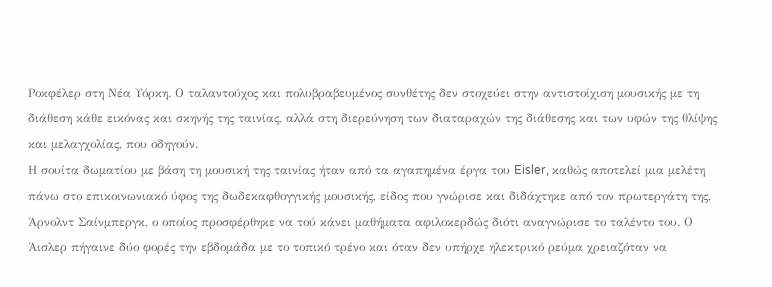Ροκφέλερ στη Νέα Υόρκη. Ο ταλαντούχος και πολυβραβευμένος συνθέτης δεν στοχεύει στην αντιστοίχιση μουσικής με τη διάθεση κάθε εικόνας και σκηνής της ταινίας, αλλά στη διερεύνηση των διαταραχών της διάθεσης και των υφών της θλίψης και μελαγχολίας, που οδηγούν.
Η σουίτα δωματίου με βάση τη μουσική της ταινίας ήταν από τα αγαπημένα έργα του Eisler, καθώς αποτελεί μια μελέτη πάνω στο επικοινωνιακό ύφος της δωδεκαφθογγικής μουσικής, είδος που γνώρισε και διδάχτηκε από τον πρωτεργάτη της, Άρνολντ Σαίνμπεργκ, ο οποίος προσφέρθηκε να τού κάνει μαθήματα αφιλοκερδώς διότι αναγνώρισε το ταλέντο του. Ο Άισλερ πήγαινε δύο φορές την εβδομάδα με το τοπικό τρένο και όταν δεν υπήρχε ηλεκτρικό ρεύμα χρειαζόταν να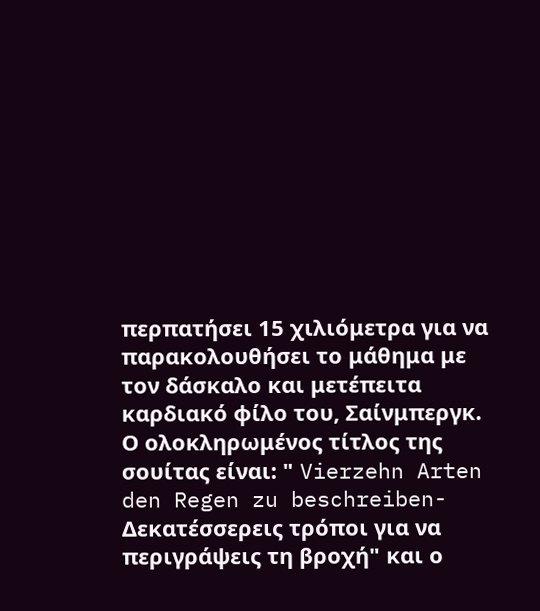περπατήσει 15 χιλιόμετρα για να παρακολουθήσει το μάθημα με τον δάσκαλο και μετέπειτα καρδιακό φίλο του, Σαίνμπεργκ.
Ο ολοκληρωμένος τίτλος της σουίτας είναι: " Vierzehn Arten den Regen zu beschreiben-Δεκατέσσερεις τρόποι για να περιγράψεις τη βροχή" και ο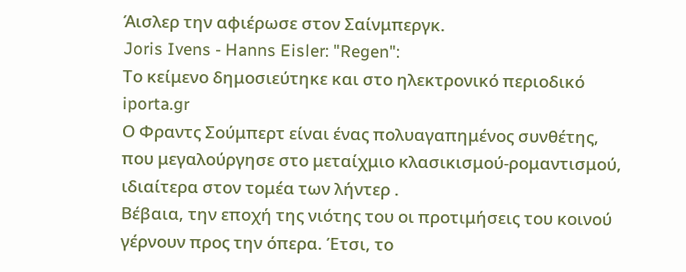Άισλερ την αφιέρωσε στον Σαίνμπεργκ.
Joris Ivens - Hanns Eisler: "Regen":
Το κείμενο δημοσιεύτηκε και στο ηλεκτρονικό περιοδικό iporta.gr
Ο Φραντς Σούμπερτ είναι ένας πολυαγαπημένος συνθέτης, που μεγαλούργησε στο μεταίχμιο κλασικισμού-ρομαντισμού, ιδιαίτερα στον τομέα των λήντερ .
Βέβαια, την εποχή της νιότης του οι προτιμήσεις του κοινού γέρνουν προς την όπερα. Έτσι, το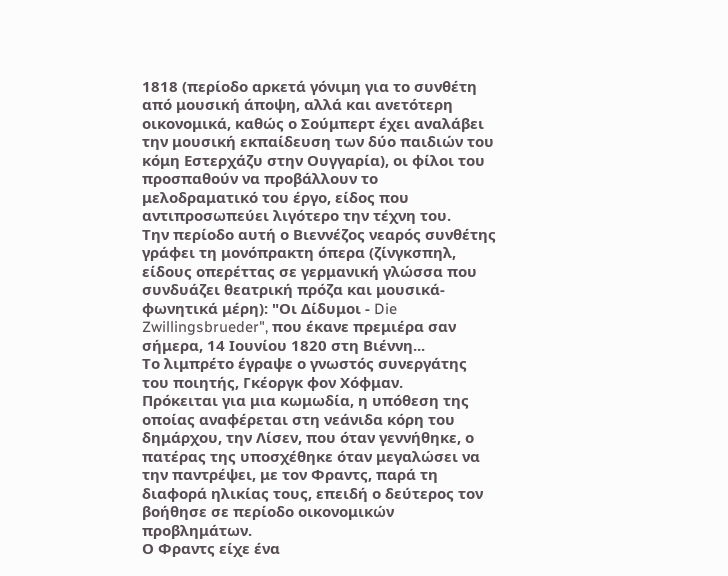1818 (περίοδο αρκετά γόνιμη για το συνθέτη από μουσική άποψη, αλλά και ανετότερη οικονομικά, καθώς ο Σούμπερτ έχει αναλάβει την μουσική εκπαίδευση των δύο παιδιών του κόμη Εστερχάζυ στην Ουγγαρία), οι φίλοι του προσπαθούν να προβάλλουν το μελοδραματικό του έργο, είδος που αντιπροσωπεύει λιγότερο την τέχνη του.
Την περίοδο αυτή ο Βιεννέζος νεαρός συνθέτης γράφει τη μονόπρακτη όπερα (ζίνγκσπηλ, είδους οπερέττας σε γερμανική γλώσσα που συνδυάζει θεατρική πρόζα και μουσικά-φωνητικά μέρη): "Οι Δίδυμοι - Die Zwillingsbrueder", που έκανε πρεμιέρα σαν σήμερα, 14 Ιουνίου 1820 στη Βιέννη...
Το λιμπρέτο έγραψε ο γνωστός συνεργάτης του ποιητής, Γκέοργκ φον Χόφμαν.
Πρόκειται για μια κωμωδία, η υπόθεση της οποίας αναφέρεται στη νεάνιδα κόρη του δημάρχου, την Λίσεν, που όταν γεννήθηκε, ο πατέρας της υποσχέθηκε όταν μεγαλώσει να την παντρέψει, με τον Φραντς, παρά τη διαφορά ηλικίας τους, επειδή ο δεύτερος τον βοήθησε σε περίοδο οικονομικών προβλημάτων.
Ο Φραντς είχε ένα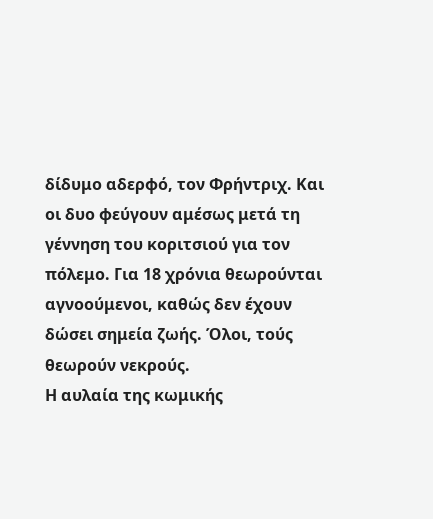δίδυμο αδερφό, τον Φρήντριχ. Και οι δυο φεύγουν αμέσως μετά τη γέννηση του κοριτσιού για τον πόλεμο. Για 18 χρόνια θεωρούνται αγνοούμενοι, καθώς δεν έχουν δώσει σημεία ζωής. Όλοι, τούς θεωρούν νεκρούς.
Η αυλαία της κωμικής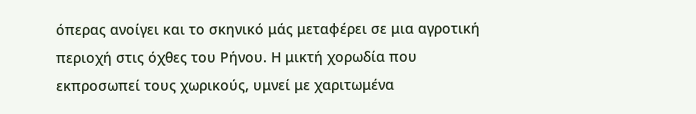όπερας ανοίγει και το σκηνικό μάς μεταφέρει σε μια αγροτική περιοχή στις όχθες του Ρήνου. Η μικτή χορωδία που εκπροσωπεί τους χωρικούς, υμνεί με χαριτωμένα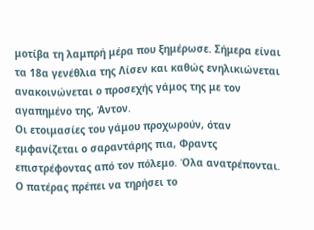μοτίβα τη λαμπρή μέρα που ξημέρωσε. Σήμερα είναι τα 18α γενέθλια της Λίσεν και καθώς ενηλικιώνεται ανακοινώνεται ο προσεχής γάμος της με τον αγαπημένο της, Άντον.
Οι ετοιμασίες του γάμου προχωρούν, όταν εμφανίζεται ο σαραντάρης πια, Φραντς επιστρέφοντας από τον πόλεμο. Όλα ανατρέπονται. Ο πατέρας πρέπει να τηρήσει το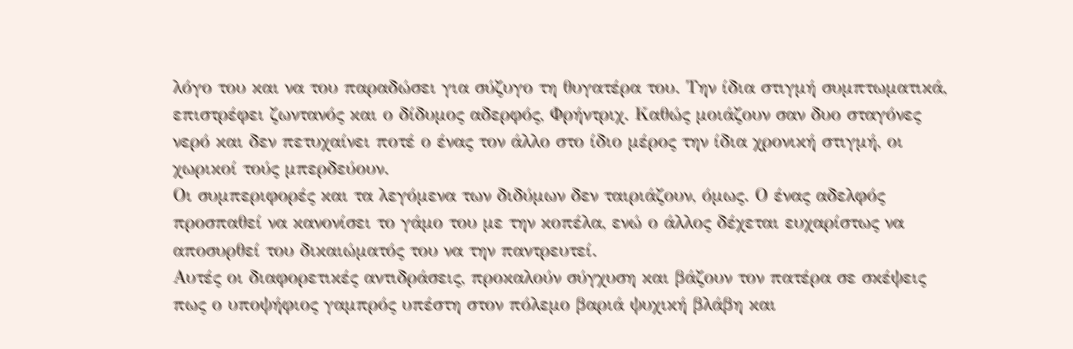λόγο του και να του παραδώσει για σύζυγο τη θυγατέρα του. Την ίδια στιγμή συμπτωματικά, επιστρέφει ζωντανός και ο δίδυμος αδερφός, Φρήντριχ. Καθώς μοιάζουν σαν δυο σταγόνες νερό και δεν πετυχαίνει ποτέ ο ένας τον άλλο στο ίδιο μέρος την ίδια χρονική στιγμή, οι χωρικοί τούς μπερδεύουν.
Οι συμπεριφορές και τα λεγόμενα των διδύμων δεν ταιριάζουν, όμως. Ο ένας αδελφός προσπαθεί να κανονίσει το γάμο του με την κοπέλα, ενώ ο άλλος δέχεται ευχαρίστως να αποσυρθεί του δικαιώματός του να την παντρευτεί.
Αυτές οι διαφορετικές αντιδράσεις, προκαλούν σύγχυση και βάζουν τον πατέρα σε σκέψεις πως ο υποψήφιος γαμπρός υπέστη στον πόλεμο βαριά ψυχική βλάβη και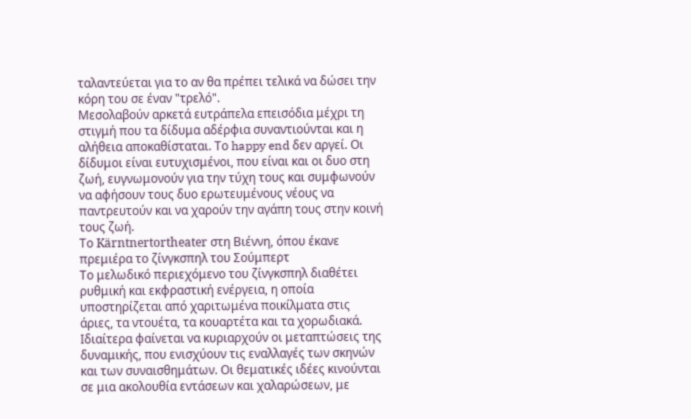ταλαντεύεται για το αν θα πρέπει τελικά να δώσει την κόρη του σε έναν "τρελό".
Μεσολαβούν αρκετά ευτράπελα επεισόδια μέχρι τη στιγμή που τα δίδυμα αδέρφια συναντιούνται και η αλήθεια αποκαθίσταται. Το happy end δεν αργεί. Οι δίδυμοι είναι ευτυχισμένοι, που είναι και οι δυο στη ζωή, ευγνωμονούν για την τύχη τους και συμφωνούν να αφήσουν τους δυο ερωτευμένους νέους να παντρευτούν και να χαρούν την αγάπη τους στην κοινή τους ζωή.
Το Kärntnertortheater στη Βιέννη, όπου έκανε πρεμιέρα το ζίνγκσπηλ του Σούμπερτ
Το μελωδικό περιεχόμενο του ζίνγκσπηλ διαθέτει ρυθμική και εκφραστική ενέργεια, η οποία υποστηρίζεται από χαριτωμένα ποικίλματα στις άριες, τα ντουέτα, τα κουαρτέτα και τα χορωδιακά. Ιδιαίτερα φαίνεται να κυριαρχούν οι μεταπτώσεις της δυναμικής, που ενισχύουν τις εναλλαγές των σκηνών και των συναισθημάτων. Οι θεματικές ιδέες κινούνται σε μια ακολουθία εντάσεων και χαλαρώσεων, με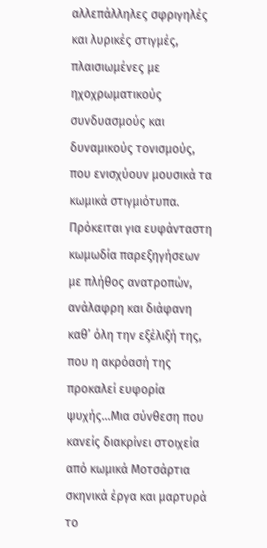αλλεπάλληλες σφριγηλές και λυρικές στιγμές, πλαισιωμένες με ηχοχρωματικούς συνδυασμούς και δυναμικούς τονισμούς, που ενισχύουν μουσικά τα κωμικά στιγμιότυπα.
Πρόκειται για ευφάνταστη κωμωδία παρεξηγήσεων με πλήθος ανατροπών, ανάλαφρη και διάφανη καθ’ όλη την εξέλιξή της, που η ακρόασή της προκαλεί ευφορία ψυχής...Μια σύνθεση που κανείς διακρίνει στοιχεία από κωμικά Μοτσάρτια σκηνικά έργα και μαρτυρά το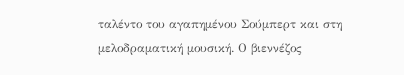ταλέντο του αγαπημένου Σούμπερτ και στη μελοδραματική μουσική. Ο βιεννέζος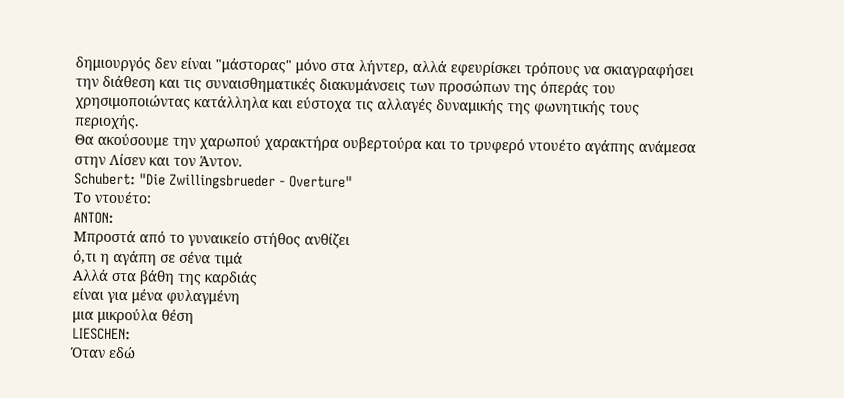δημιουργός δεν είναι "μάστορας" μόνο στα λήντερ, αλλά εφευρίσκει τρόπους να σκιαγραφήσει την διάθεση και τις συναισθηματικές διακυμάνσεις των προσώπων της όπεράς του χρησιμοποιώντας κατάλληλα και εύστοχα τις αλλαγές δυναμικής της φωνητικής τους περιοχής.
Θα ακούσουμε την χαρωπού χαρακτήρα ουβερτούρα και το τρυφερό ντουέτο αγάπης ανάμεσα στην Λίσεν και τον Άντον.
Schubert: "Die Zwillingsbrueder - Overture"
Το ντουέτο:
ANTON:
Μπροστά από το γυναικείο στήθος ανθίζει
ό,τι η αγάπη σε σένα τιμά
Αλλά στα βάθη της καρδιάς
είναι για μένα φυλαγμένη
μια μικρούλα θέση
LIESCHEN:
Όταν εδώ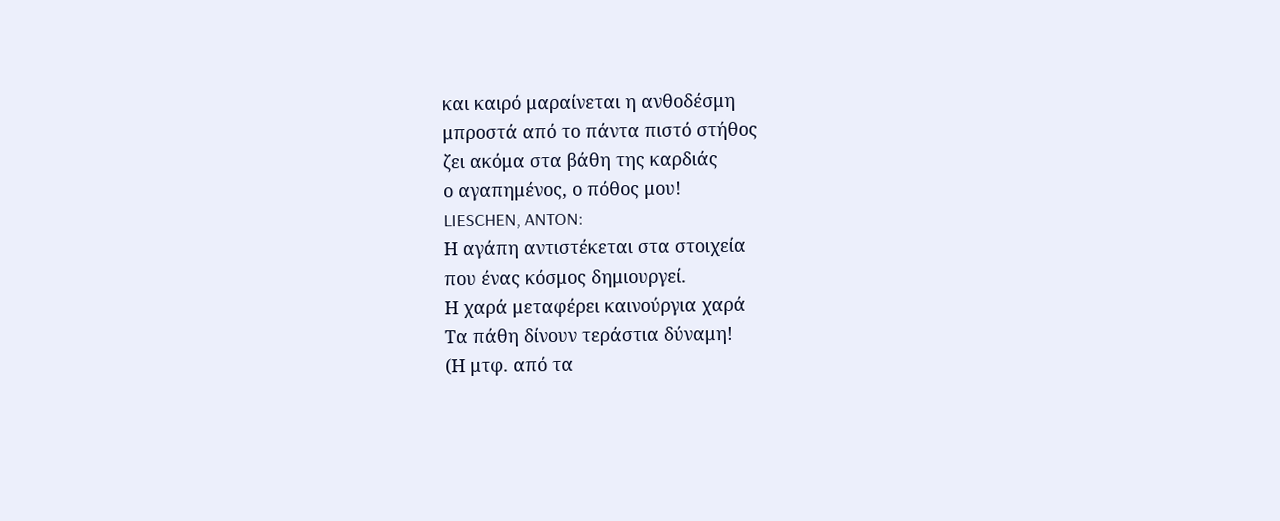και καιρό μαραίνεται η ανθοδέσμη
μπροστά από το πάντα πιστό στήθος
ζει ακόμα στα βάθη της καρδιάς
ο αγαπημένος, ο πόθος μου!
LIESCHEN, ANTON:
Η αγάπη αντιστέκεται στα στοιχεία
που ένας κόσμος δημιουργεί.
Η χαρά μεταφέρει καινούργια χαρά
Τα πάθη δίνουν τεράστια δύναμη!
(Η μτφ. από τα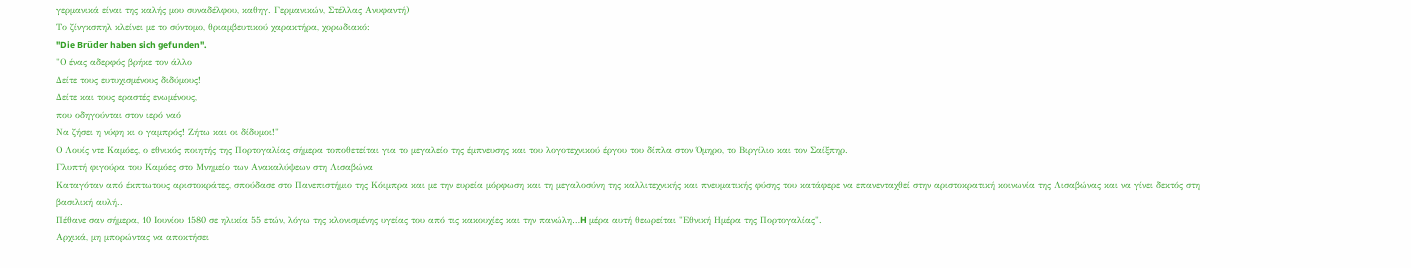γερμανικά είναι της καλής μου συναδέλφου, καθηγ. Γερμανικών, Στέλλας Ανυφαντή)
Το ζίνγκσπηλ κλείνει με το σύντομο, θριαμβευτικού χαρακτήρα, χορωδιακό:
"Die Brüder haben sich gefunden".
"Ο ένας αδερφός βρήκε τον άλλο
Δείτε τους ευτυχισμένους διδύμους!
Δείτε και τους εραστές ενωμένους,
που οδηγούνται στον ιερό ναό
Να ζήσει η νύφη κι ο γαμπρός! Ζήτω και οι δίδυμοι!"
Ο Λουίς ντε Καμόες, ο εθνικός ποιητής της Πορτογαλίας σήμερα τοποθετείται για το μεγαλείο της έμπνευσης και του λογοτεχνικού έργου του δίπλα στον Όμηρο, το Βιργίλιο και τον Σαίξπηρ.
Γλυπτή φιγούρα του Καμόες στο Μνημείο των Ανακαλύψεων στη Λισαβώνα
Καταγόταν από έκπτωτους αριστοκράτες, σπούδασε στο Πανεπιστήμιο της Κόιμπρα και με την ευρεία μόρφωση και τη μεγαλοσύνη της καλλιτεχνικής και πνευματικής φύσης του κατάφερε να επανενταχθεί στην αριστοκρατική κοινωνία της Λισαβώνας και να γίνει δεκτός στη βασιλική αυλή..
Πέθανε σαν σήμερα, 10 Ιουνίου 1580 σε ηλικία 55 ετών, λόγω της κλονισμένης υγείας του από τις κακουχίες και την πανώλη…H μέρα αυτή θεωρείται "Εθνική Ημέρα της Πορτογαλίας".
Αρχικά, μη μπορώντας να αποκτήσει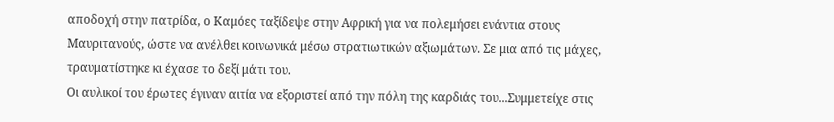αποδοχή στην πατρίδα, ο Καμόες ταξίδεψε στην Αφρική για να πολεμήσει ενάντια στους Μαυριτανούς, ώστε να ανέλθει κοινωνικά μέσω στρατιωτικών αξιωμάτων. Σε μια από τις μάχες, τραυματίστηκε κι έχασε το δεξί μάτι του.
Οι αυλικοί του έρωτες έγιναν αιτία να εξοριστεί από την πόλη της καρδιάς του...Συμμετείχε στις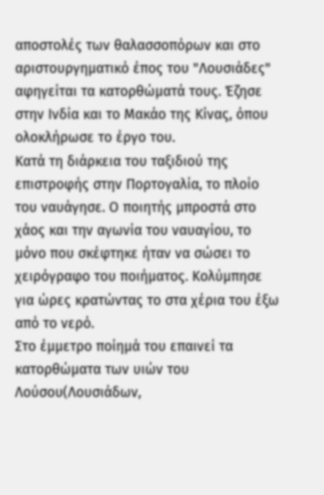αποστολές των θαλασσοπόρων και στο αριστουργηματικό έπος του "Λουσιάδες" αφηγείται τα κατορθώματά τους. Έζησε στην Ινδία και το Μακάο της Κίνας, όπου ολοκλήρωσε το έργο του.
Κατά τη διάρκεια του ταξιδιού της επιστροφής στην Πορτογαλία, το πλοίο του ναυάγησε. Ο ποιητής μπροστά στο χάος και την αγωνία του ναυαγίου, το μόνο που σκέφτηκε ήταν να σώσει το χειρόγραφο του ποιήματος. Κολύμπησε για ώρες κρατώντας το στα χέρια του έξω από το νερό.
Στο έμμετρο ποίημά του επαινεί τα κατορθώματα των υιών του Λούσου(Λουσιάδων,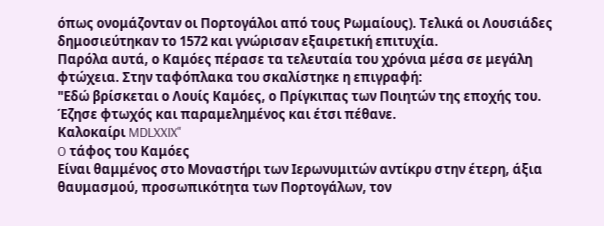όπως ονομάζονταν οι Πορτογάλοι από τους Ρωμαίους). Τελικά οι Λουσιάδες δημοσιεύτηκαν το 1572 και γνώρισαν εξαιρετική επιτυχία.
Παρόλα αυτά, ο Καμόες πέρασε τα τελευταία του χρόνια μέσα σε μεγάλη φτώχεια. Στην ταφόπλακα του σκαλίστηκε η επιγραφή:
"Εδώ βρίσκεται ο Λουίς Καμόες, ο Πρίγκιπας των Ποιητών της εποχής του.
Έζησε φτωχός και παραμελημένος και έτσι πέθανε.
Καλοκαίρι MDLXXIX"
O τάφος του Καμόες
Είναι θαμμένος στο Μοναστήρι των Ιερωνυμιτών αντίκρυ στην έτερη, άξια θαυμασμού, προσωπικότητα των Πορτογάλων, τον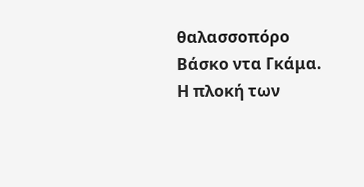θαλασσοπόρο Βάσκο ντα Γκάμα.
Η πλοκή των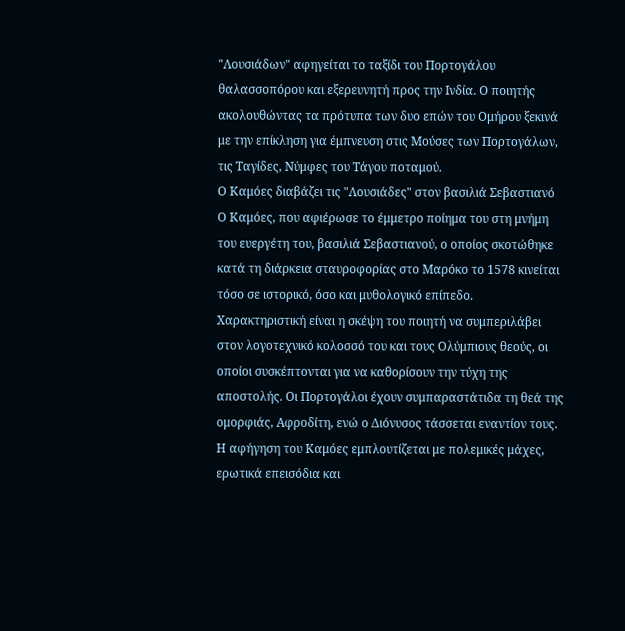"Λουσιάδων" αφηγείται το ταξίδι του Πορτογάλου θαλασσοπόρου και εξερευνητή προς την Ινδία. Ο ποιητής ακολουθώντας τα πρότυπα των δυο επών του Ομήρου ξεκινά με την επίκληση για έμπνευση στις Μούσες των Πορτογάλων, τις Ταγίδες, Νύμφες του Τάγου ποταμού.
Ο Καμόες διαβάζει τις "Λουσιάδες" στον βασιλιά Σεβαστιανό
Ο Καμόες, που αφιέρωσε το έμμετρο ποίημα του στη μνήμη του ευεργέτη του, βασιλιά Σεβαστιανού, ο οποίος σκοτώθηκε κατά τη διάρκεια σταυροφορίας στο Μαρόκο το 1578 κινείται τόσο σε ιστορικό, όσο και μυθολογικό επίπεδο.
Χαρακτηριστική είναι η σκέψη του ποιητή να συμπεριλάβει στον λογοτεχνικό κολοσσό του και τους Ολύμπιους θεούς, οι οποίοι συσκέπτονται για να καθορίσουν την τύχη της αποστολής. Οι Πορτογάλοι έχουν συμπαραστάτιδα τη θεά της ομορφιάς, Αφροδίτη, ενώ ο Διόνυσος τάσσεται εναντίον τους. Η αφήγηση του Καμόες εμπλουτίζεται με πολεμικές μάχες, ερωτικά επεισόδια και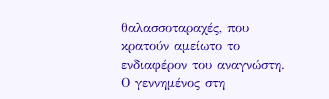θαλασσοταραχές, που κρατούν αμείωτο το ενδιαφέρον του αναγνώστη.
Ο γεννημένος στη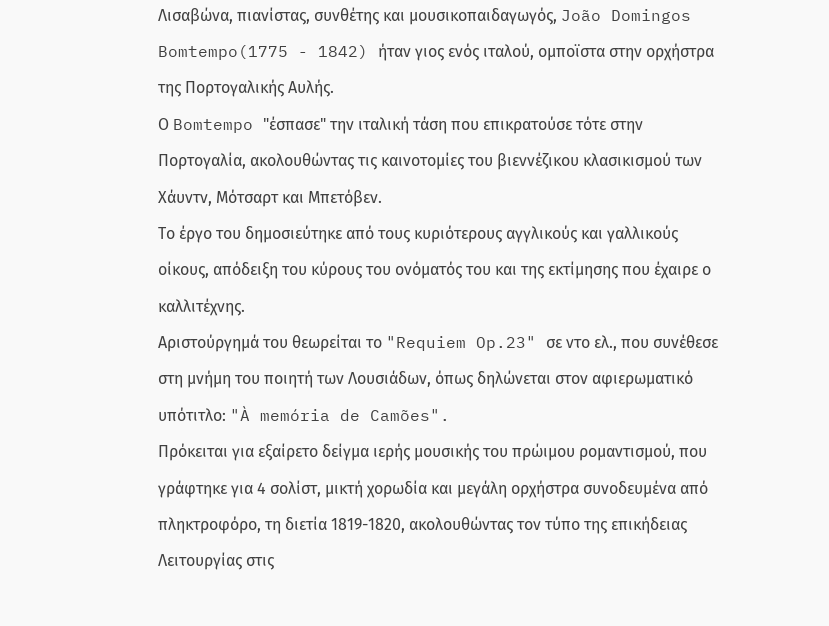Λισαβώνα, πιανίστας, συνθέτης και μουσικοπαιδαγωγός, João Domingos Bomtempo(1775 - 1842) ήταν γιος ενός ιταλού, ομποϊστα στην ορχήστρα της Πορτογαλικής Αυλής.
Ο Bomtempo "έσπασε" την ιταλική τάση που επικρατούσε τότε στην Πορτογαλία, ακολουθώντας τις καινοτομίες του βιεννέζικου κλασικισμού των Χάυντν, Μότσαρτ και Μπετόβεν.
Το έργο του δημοσιεύτηκε από τους κυριότερους αγγλικούς και γαλλικούς οίκους, απόδειξη του κύρους του ονόματός του και της εκτίμησης που έχαιρε ο καλλιτέχνης.
Αριστούργημά του θεωρείται το "Requiem Op.23" σε ντο ελ., που συνέθεσε στη μνήμη του ποιητή των Λουσιάδων, όπως δηλώνεται στον αφιερωματικό υπότιτλο: "À memória de Camões".
Πρόκειται για εξαίρετο δείγμα ιερής μουσικής του πρώιμου ρομαντισμού, που γράφτηκε για 4 σολίστ, μικτή χορωδία και μεγάλη ορχήστρα συνοδευμένα από πληκτροφόρο, τη διετία 1819-1820, ακολουθώντας τον τύπο της επικήδειας Λειτουργίας στις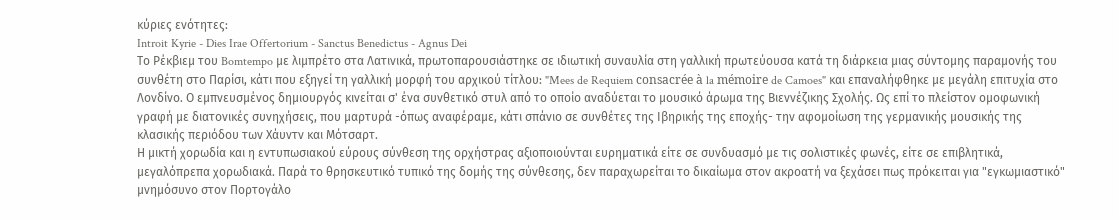κύριες ενότητες:
Introit Kyrie - Dies Irae Offertorium - Sanctus Benedictus - Agnus Dei
Το Ρέκβιεμ του Bomtempo με λιμπρέτο στα Λατινικά, πρωτοπαρουσιάστηκε σε ιδιωτική συναυλία στη γαλλική πρωτεύουσα κατά τη διάρκεια μιας σύντομης παραμονής του συνθέτη στο Παρίσι, κάτι που εξηγεί τη γαλλική μορφή του αρχικού τίτλου: "Mees de Requiem consacrée à la mémoire de Camoes" και επαναλήφθηκε με μεγάλη επιτυχία στο Λονδίνο. Ο εμπνευσμένος δημιουργός κινείται σ' ένα συνθετικό στυλ από το οποίο αναδύεται το μουσικό άρωμα της Βιεννέζικης Σχολής. Ως επί το πλείστον ομοφωνική γραφή με διατονικές συνηχήσεις, που μαρτυρά -όπως αναφέραμε, κάτι σπάνιο σε συνθέτες της Ιβηρικής της εποχής- την αφομοίωση της γερμανικής μουσικής της κλασικής περιόδου των Χάυντν και Μότσαρτ.
Η μικτή χορωδία και η εντυπωσιακού εύρους σύνθεση της ορχήστρας αξιοποιούνται ευρηματικά είτε σε συνδυασμό με τις σολιστικές φωνές, είτε σε επιβλητικά, μεγαλόπρεπα χορωδιακά. Παρά το θρησκευτικό τυπικό της δομής της σύνθεσης, δεν παραχωρείται το δικαίωμα στον ακροατή να ξεχάσει πως πρόκειται για "εγκωμιαστικό" μνημόσυνο στον Πορτογάλο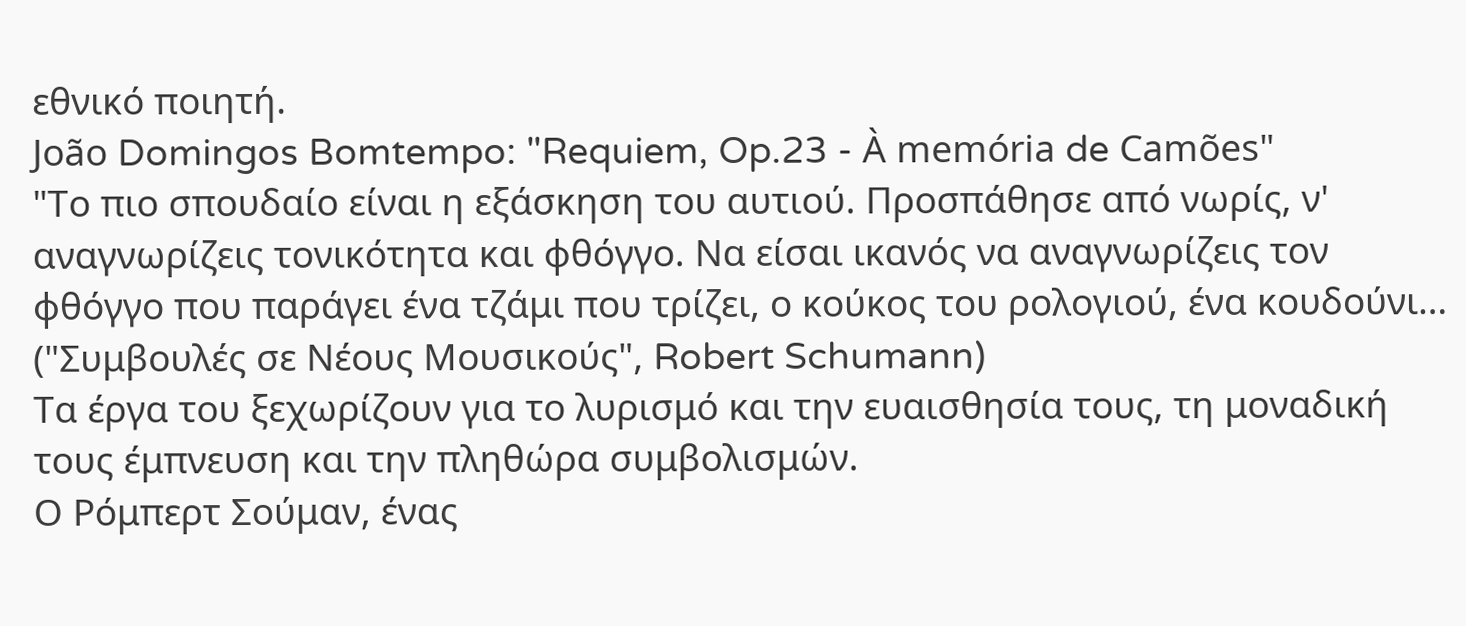εθνικό ποιητή.
João Domingos Bomtempo: "Requiem, Op.23 - À memória de Camões"
"Το πιο σπουδαίο είναι η εξάσκηση του αυτιού. Προσπάθησε από νωρίς, ν' αναγνωρίζεις τονικότητα και φθόγγο. Να είσαι ικανός να αναγνωρίζεις τον φθόγγο που παράγει ένα τζάμι που τρίζει, ο κούκος του ρολογιού, ένα κουδούνι…
("Συμβουλές σε Νέους Μουσικούς", Robert Schumann)
Τα έργα του ξεχωρίζουν για το λυρισμό και την ευαισθησία τους, τη μοναδική τους έμπνευση και την πληθώρα συμβολισμών.
Ο Ρόμπερτ Σούμαν, ένας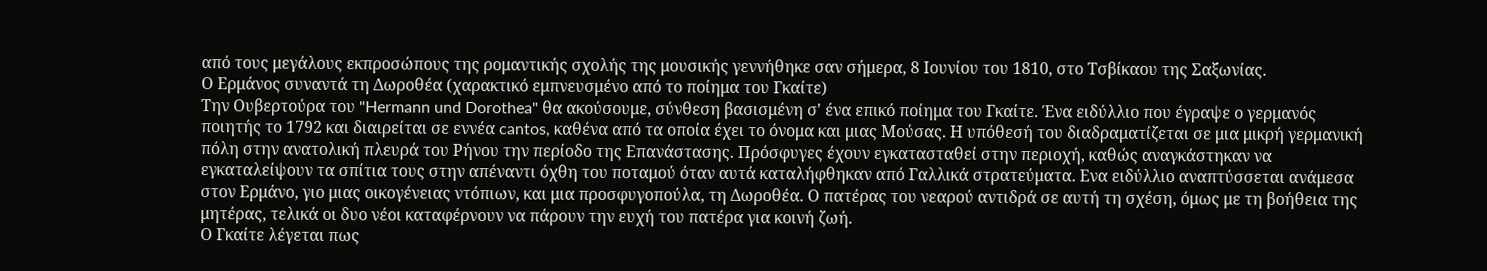από τους μεγάλους εκπροσώπους της ρομαντικής σχολής της μουσικής γεννήθηκε σαν σήμερα, 8 Ιουνίου του 1810, στο Τσβίκαου της Σαξωνίας.
Ο Ερμάνος συναντά τη Δωροθέα (χαρακτικό εμπνευσμένο από το ποίημα του Γκαίτε)
Την Ουβερτούρα του "Hermann und Dorothea" θα ακούσουμε, σύνθεση βασισμένη σ' ένα επικό ποίημα του Γκαίτε. Ένα ειδύλλιο που έγραψε ο γερμανός ποιητής το 1792 και διαιρείται σε εννέα cantos, καθένα από τα οποία έχει το όνομα και μιας Μούσας. Η υπόθεσή του διαδραματίζεται σε μια μικρή γερμανική πόλη στην ανατολική πλευρά του Ρήνου την περίοδο της Επανάστασης. Πρόσφυγες έχουν εγκατασταθεί στην περιοχή, καθώς αναγκάστηκαν να εγκαταλείψουν τα σπίτια τους στην απέναντι όχθη του ποταμού όταν αυτά καταλήφθηκαν από Γαλλικά στρατεύματα. Ενα ειδύλλιο αναπτύσσεται ανάμεσα στον Ερμάνο, γιο μιας οικογένειας ντόπιων, και μια προσφυγοπούλα, τη Δωροθέα. Ο πατέρας του νεαρού αντιδρά σε αυτή τη σχέση, όμως με τη βοήθεια της μητέρας, τελικά οι δυο νέοι καταφέρνουν να πάρουν την ευχή του πατέρα για κοινή ζωή.
Ο Γκαίτε λέγεται πως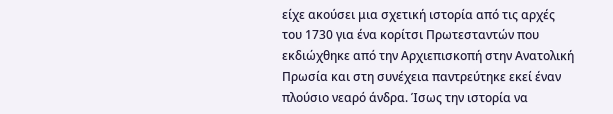είχε ακούσει μια σχετική ιστορία από τις αρχές του 1730 για ένα κορίτσι Πρωτεσταντών που εκδιώχθηκε από την Αρχιεπισκοπή στην Ανατολική Πρωσία και στη συνέχεια παντρεύτηκε εκεί έναν πλούσιο νεαρό άνδρα. Ίσως την ιστορία να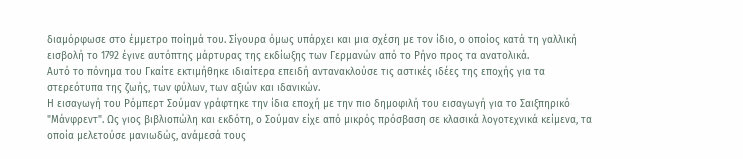διαμόρφωσε στο έμμετρο ποίημά του. Σίγουρα όμως υπάρχει και μια σχέση με τον ίδιο, ο οποίος κατά τη γαλλική εισβολή το 1792 έγινε αυτόπτης μάρτυρας της εκδίωξης των Γερμανών από το Ρήνο προς τα ανατολικά.
Αυτό το πόνημα του Γκαίτε εκτιμήθηκε ιδιαίτερα επειδή αντανακλούσε τις αστικές ιδέες της εποχής για τα στερεότυπα της ζωής, των φύλων, των αξιών και ιδανικών.
Η εισαγωγή του Ρόμπερτ Σούμαν γράφτηκε την ίδια εποχή με την πιο δημοφιλή του εισαγωγή για το Σαιξπηρικό "Μάνφρεντ". Ως γιος βιβλιοπώλη και εκδότη, ο Σούμαν είχε από μικρός πρόσβαση σε κλασικά λογοτεχνικά κείμενα, τα οποία μελετούσε μανιωδώς, ανάμεσά τους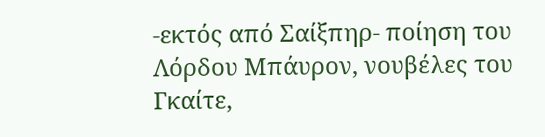-εκτός από Σαίξπηρ- ποίηση του Λόρδου Μπάυρον, νουβέλες του Γκαίτε,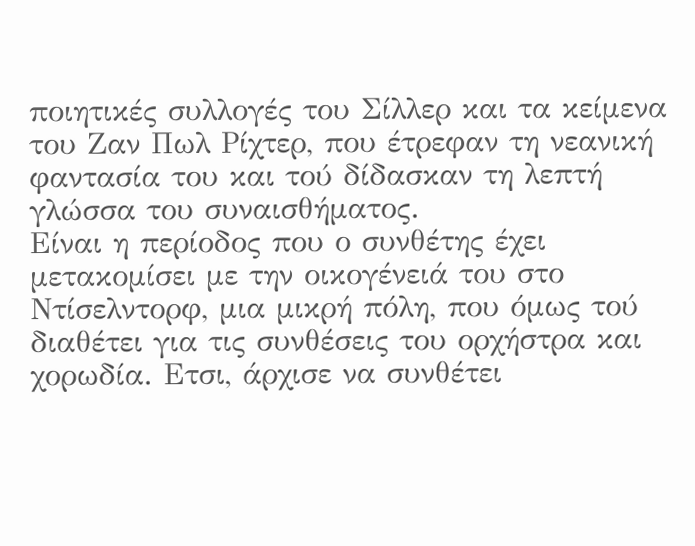ποιητικές συλλογές του Σίλλερ και τα κείμενα του Ζαν Πωλ Ρίχτερ, που έτρεφαν τη νεανική φαντασία του και τού δίδασκαν τη λεπτή γλώσσα του συναισθήματος.
Είναι η περίοδος που ο συνθέτης έχει μετακομίσει με την οικογένειά του στο Ντίσελντορφ, μια μικρή πόλη, που όμως τού διαθέτει για τις συνθέσεις του ορχήστρα και χορωδία. Ετσι, άρχισε να συνθέτει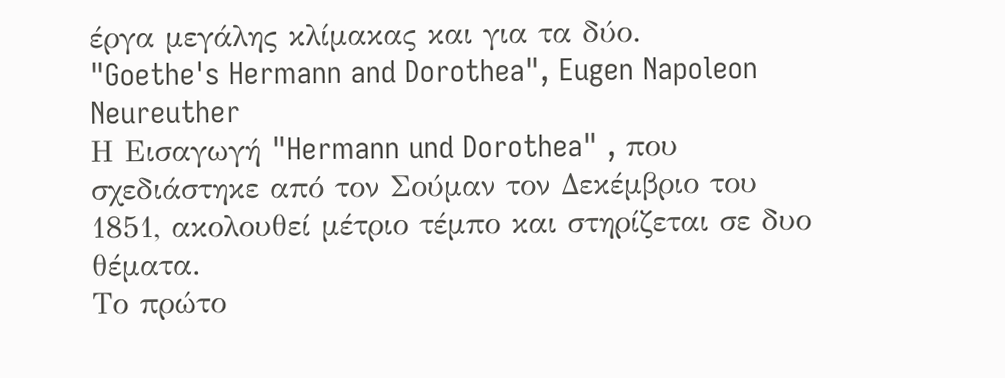έργα μεγάλης κλίμακας και για τα δύο.
"Goethe's Hermann and Dorothea", Eugen Napoleon Neureuther
Η Εισαγωγή "Hermann und Dorothea" , που σχεδιάστηκε από τον Σούμαν τον Δεκέμβριο του 1851, ακολουθεί μέτριο τέμπο και στηρίζεται σε δυο θέματα.
Το πρώτο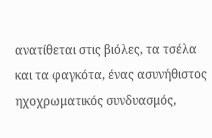ανατίθεται στις βιόλες, τα τσέλα και τα φαγκότα, ένας ασυνήθιστος ηχοχρωματικός συνδυασμός,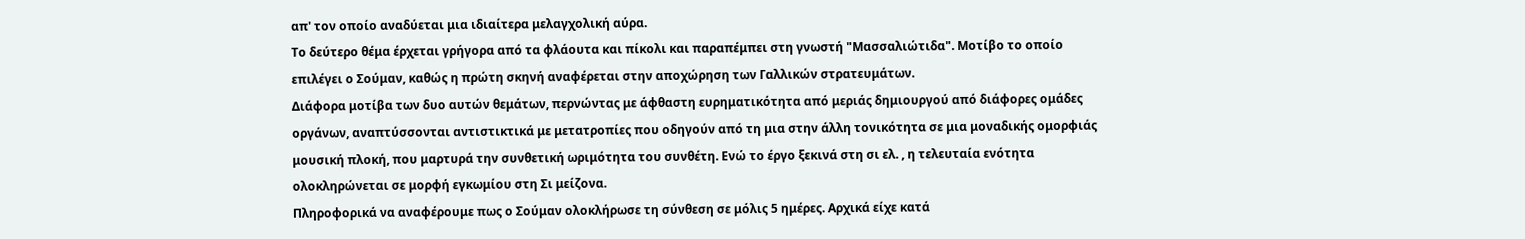απ' τον οποίο αναδύεται μια ιδιαίτερα μελαγχολική αύρα.
Το δεύτερο θέμα έρχεται γρήγορα από τα φλάουτα και πίκολι και παραπέμπει στη γνωστή "Μασσαλιώτιδα". Μοτίβο το οποίο επιλέγει ο Σούμαν, καθώς η πρώτη σκηνή αναφέρεται στην αποχώρηση των Γαλλικών στρατευμάτων.
Διάφορα μοτίβα των δυο αυτών θεμάτων, περνώντας με άφθαστη ευρηματικότητα από μεριάς δημιουργού από διάφορες ομάδες οργάνων, αναπτύσσονται αντιστικτικά με μετατροπίες που οδηγούν από τη μια στην άλλη τονικότητα σε μια μοναδικής ομορφιάς μουσική πλοκή, που μαρτυρά την συνθετική ωριμότητα του συνθέτη. Ενώ το έργο ξεκινά στη σι ελ. , η τελευταία ενότητα ολοκληρώνεται σε μορφή εγκωμίου στη Σι μείζονα.
Πληροφορικά να αναφέρουμε πως ο Σούμαν ολοκλήρωσε τη σύνθεση σε μόλις 5 ημέρες. Αρχικά είχε κατά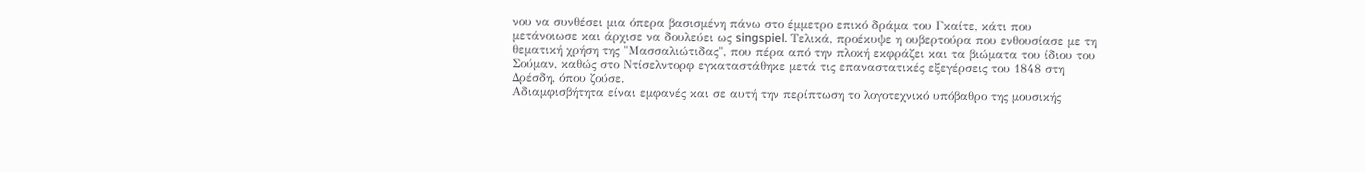νου να συνθέσει μια όπερα βασισμένη πάνω στο έμμετρο επικό δράμα του Γκαίτε, κάτι που μετάνοιωσε και άρχισε να δουλεύει ως singspiel. Τελικά, προέκυψε η ουβερτούρα που ενθουσίασε με τη θεματική χρήση της "Μασσαλιώτιδας", που πέρα από την πλοκή εκφράζει και τα βιώματα του ίδιου του Σούμαν, καθώς στο Ντίσελντορφ εγκαταστάθηκε μετά τις επαναστατικές εξεγέρσεις του 1848 στη Δρέσδη, όπου ζούσε.
Αδιαμφισβήτητα είναι εμφανές και σε αυτή την περίπτωση το λογοτεχνικό υπόβαθρο της μουσικής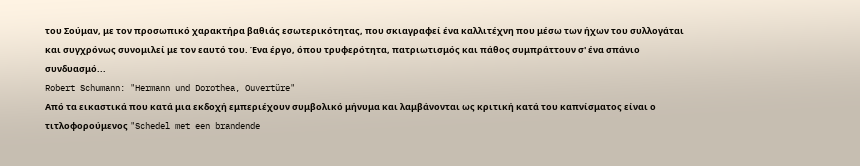του Σούμαν, με τον προσωπικό χαρακτήρα βαθιάς εσωτερικότητας, που σκιαγραφεί ένα καλλιτέχνη που μέσω των ήχων του συλλογάται και συγχρόνως συνομιλεί με τον εαυτό του. Ένα έργο, όπου τρυφερότητα, πατριωτισμός και πάθος συμπράττουν σ' ένα σπάνιο συνδυασμό...
Robert Schumann: "Hermann und Dorothea, Ouvertüre"
Από τα εικαστικά που κατά μια εκδοχή εμπεριέχουν συμβολικό μήνυμα και λαμβάνονται ως κριτική κατά του καπνίσματος είναι ο τιτλοφορούμενος "Schedel met een brandende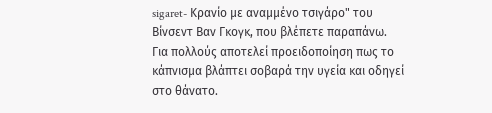sigaret- Κρανίο με αναμμένο τσιγάρο" του Βίνσεντ Βαν Γκογκ, που βλέπετε παραπάνω. Για πολλούς αποτελεί προειδοποίηση πως το κάπνισμα βλάπτει σοβαρά την υγεία και οδηγεί στο θάνατο.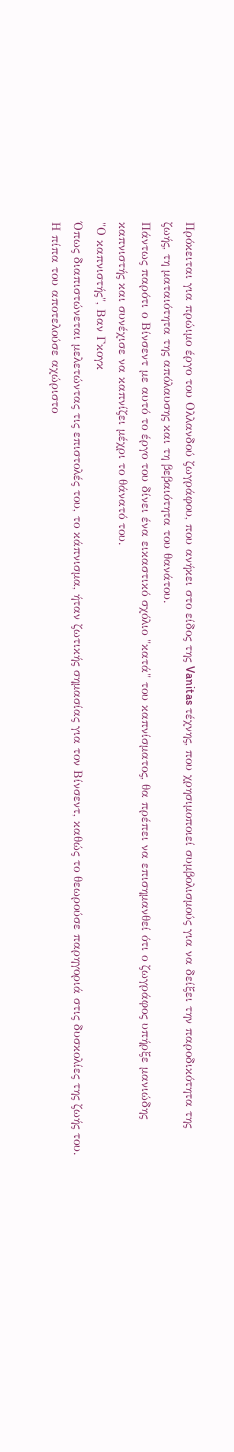Πρόκειται για πρώιμο έργο του Ολλανδού ζωγράφου, που ανήκει στο είδος της Vanitas τέχνης, που χρησιμοποιεί συμβολισμούς για να δείξει την παροδικότητα της ζωής, τη ματαιότητα της απόλαυσης και τη βεβαιότητα του θανάτου.
Πάντως παρότι ο Βίνσεντ με αυτό το έργο του δίνει ένα εικαστικό σχόλιο "κατά" του καπνίσματος, θα πρέπει να επισημανθεί ότι ο ζωγράφος υπήρξε μανιώδης καπνιστής και συνέχισε να καπνίζει μέχρι το θάνατό του.
"Ο καπνιστής", Βαν Γκογκ
Όπως διαπιστώνεται μελετώντας τις επιστολές του, το κάπνισμα, ήταν ζωτικής σημασίας για τον Βίνσεντ, καθώς το θεωρούσε παρηγοριά στις δυσκολίες της ζωής του. Η πίπα του αποτελούσε αχώριστο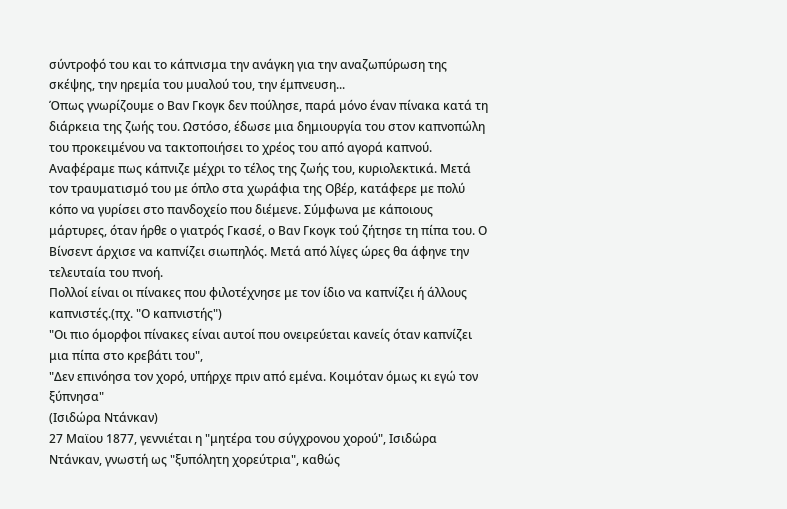σύντροφό του και το κάπνισμα την ανάγκη για την αναζωπύρωση της σκέψης, την ηρεμία του μυαλού του, την έμπνευση...
Όπως γνωρίζουμε ο Βαν Γκογκ δεν πούλησε, παρά μόνο έναν πίνακα κατά τη διάρκεια της ζωής του. Ωστόσο, έδωσε μια δημιουργία του στον καπνοπώλη του προκειμένου να τακτοποιήσει το χρέος του από αγορά καπνού.
Αναφέραμε πως κάπνιζε μέχρι το τέλος της ζωής του, κυριολεκτικά. Μετά τον τραυματισμό του με όπλο στα χωράφια της Οβέρ, κατάφερε με πολύ κόπο να γυρίσει στο πανδοχείο που διέμενε. Σύμφωνα με κάποιους μάρτυρες, όταν ήρθε ο γιατρός Γκασέ, ο Βαν Γκογκ τού ζήτησε τη πίπα του. Ο Βίνσεντ άρχισε να καπνίζει σιωπηλός. Μετά από λίγες ώρες θα άφηνε την τελευταία του πνοή.
Πολλοί είναι οι πίνακες που φιλοτέχνησε με τον ίδιο να καπνίζει ή άλλους καπνιστές.(πχ. "Ο καπνιστής")
"Οι πιο όμορφοι πίνακες είναι αυτοί που ονειρεύεται κανείς όταν καπνίζει μια πίπα στο κρεβάτι του",
"Δεν επινόησα τον χορό, υπήρχε πριν από εμένα. Κοιμόταν όμως κι εγώ τον ξύπνησα"
(Ισιδώρα Ντάνκαν)
27 Μαϊου 1877, γεννιέται η "μητέρα του σύγχρονου χορού", Ισιδώρα Ντάνκαν, γνωστή ως "ξυπόλητη χορεύτρια", καθώς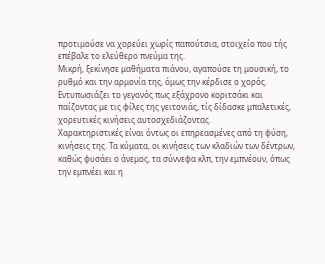προτιμούσε να χορεύει χωρίς παπούτσια, στοιχείο πoυ τής επέβαλε το ελεύθερο πνεύμα της.
Μικρή, ξεκίνησε μαθήματα πιάνου, αγαπούσε τη μουσική, το ρυθμό και την αρμονία της, όμως την κέρδισε ο χορός. Εντυπωσιάζει το γεγονός πως εξάχρονο κοριτσάκι και παίζοντας με τις φίλες της γειτονιάς, τίς δίδασκε μπαλετικές, χορευτικές κινήσεις αυτοσχεδιάζοντας.
Χαρακτηριστικές είναι όντως οι επηρεασμένες από τη φύση, κινήσεις της. Τα κύματα, οι κινήσεις των κλαδιών των δέντρων, καθώς φυσάει ο άνεμος, τα σύννεφα κλπ, την εμπνέουν, όπως την εμπνέει και η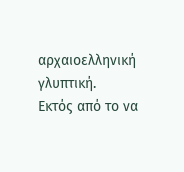αρχαιοελληνική γλυπτική.
Εκτός από το να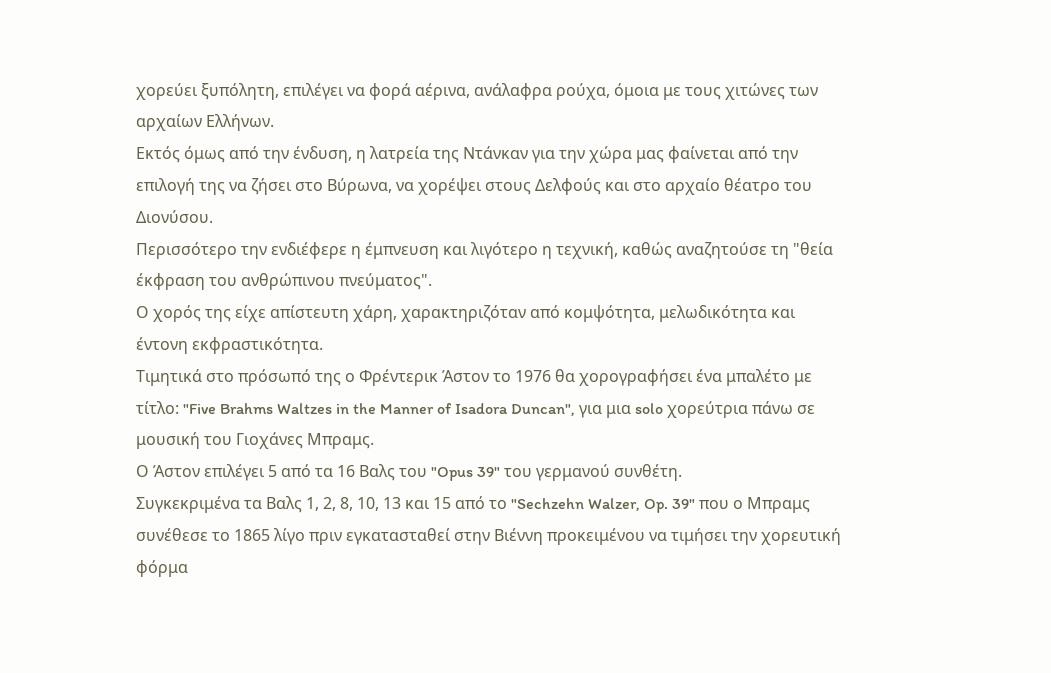χορεύει ξυπόλητη, επιλέγει να φορά αέρινα, ανάλαφρα ρούχα, όμοια με τους χιτώνες των αρχαίων Ελλήνων.
Εκτός όμως από την ένδυση, η λατρεία της Ντάνκαν για την χώρα μας φαίνεται από την επιλογή της να ζήσει στο Βύρωνα, να χορέψει στους Δελφούς και στο αρχαίο θέατρο του Διονύσου.
Περισσότερο την ενδιέφερε η έμπνευση και λιγότερο η τεχνική, καθώς αναζητούσε τη "θεία έκφραση του ανθρώπινου πνεύματος".
Ο χορός της είχε απίστευτη χάρη, χαρακτηριζόταν από κομψότητα, μελωδικότητα και έντονη εκφραστικότητα.
Τιμητικά στο πρόσωπό της ο Φρέντερικ Άστον το 1976 θα χορογραφήσει ένα μπαλέτο με τίτλο: "Five Brahms Waltzes in the Manner of Isadora Duncan", για μια solo χορεύτρια πάνω σε μουσική του Γιοχάνες Μπραμς.
Ο Άστον επιλέγει 5 από τα 16 Βαλς του "Opus 39" του γερμανού συνθέτη.
Συγκεκριμένα τα Βαλς 1, 2, 8, 10, 13 και 15 από το "Sechzehn Walzer, Op. 39" που ο Μπραμς συνέθεσε το 1865 λίγο πριν εγκατασταθεί στην Βιέννη προκειμένου να τιμήσει την χορευτική φόρμα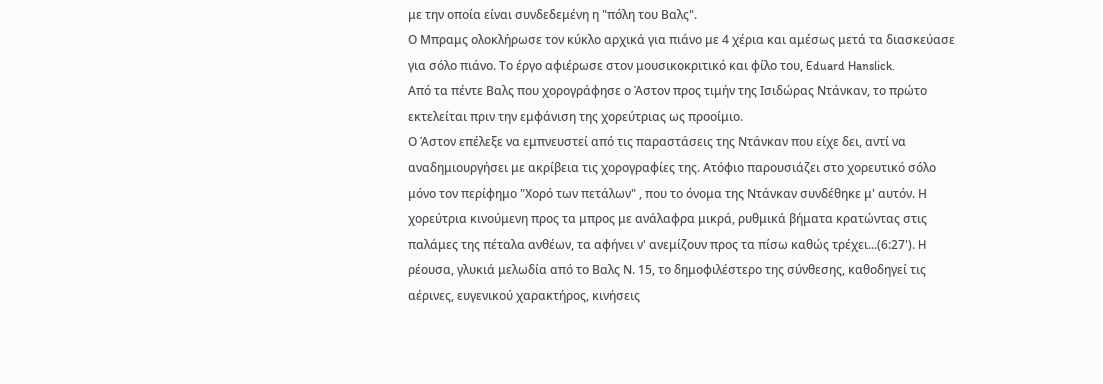με την οποία είναι συνδεδεμένη η "πόλη του Βαλς".
Ο Μπραμς ολοκλήρωσε τον κύκλο αρχικά για πιάνο με 4 χέρια και αμέσως μετά τα διασκεύασε για σόλο πιάνο. Το έργο αφιέρωσε στον μουσικοκριτικό και φίλο του, Eduard Hanslick.
Από τα πέντε Βαλς που χορογράφησε ο Άστον προς τιμήν της Ισιδώρας Ντάνκαν, το πρώτο εκτελείται πριν την εμφάνιση της χορεύτριας ως προοίμιο.
Ο Άστον επέλεξε να εμπνευστεί από τις παραστάσεις της Ντάνκαν που είχε δει, αντί να αναδημιουργήσει με ακρίβεια τις χορογραφίες της. Ατόφιο παρουσιάζει στο χορευτικό σόλο μόνο τον περίφημο "Χορό των πετάλων" , που το όνομα της Ντάνκαν συνδέθηκε μ' αυτόν. Η χορεύτρια κινούμενη προς τα μπρος με ανάλαφρα μικρά, ρυθμικά βήματα κρατώντας στις παλάμες της πέταλα ανθέων, τα αφήνει ν' ανεμίζουν προς τα πίσω καθώς τρέχει...(6:27'). H ρέουσα, γλυκιά μελωδία από το Βαλς Ν. 15, το δημοφιλέστερο της σύνθεσης, καθοδηγεί τις αέρινες, ευγενικού χαρακτήρος, κινήσεις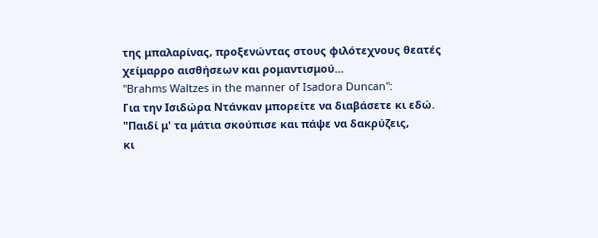της μπαλαρίνας, προξενώντας στους φιλότεχνους θεατές χείμαρρο αισθήσεων και ρομαντισμού...
"Brahms Waltzes in the manner of Isadora Duncan":
Για την Ισιδώρα Ντάνκαν μπορείτε να διαβάσετε κι εδώ.
"Παιδί μ' τα μάτια σκούπισε και πάψε να δακρύζεις,
κι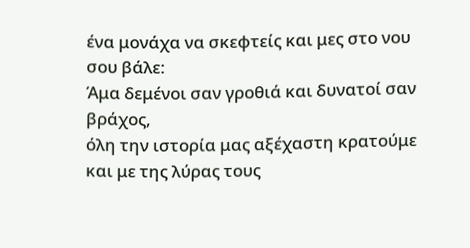ένα μονάχα να σκεφτείς και μες στο νου σου βάλε:
Άμα δεμένοι σαν γροθιά και δυνατοί σαν βράχος,
όλη την ιστορία μας αξέχαστη κρατούμε
και με της λύρας τους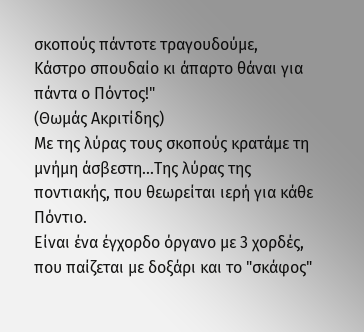σκοπούς πάντοτε τραγουδούμε,
Κάστρο σπουδαίο κι άπαρτο θάναι για πάντα ο Πόντος!"
(Θωμάς Ακριτίδης)
Με της λύρας τους σκοπούς κρατάμε τη μνήμη άσβεστη...Της λύρας της ποντιακής, που θεωρείται ιερή για κάθε Πόντιο.
Είναι ένα έγχορδο όργανο με 3 χορδές, που παίζεται με δοξάρι και το "σκάφος"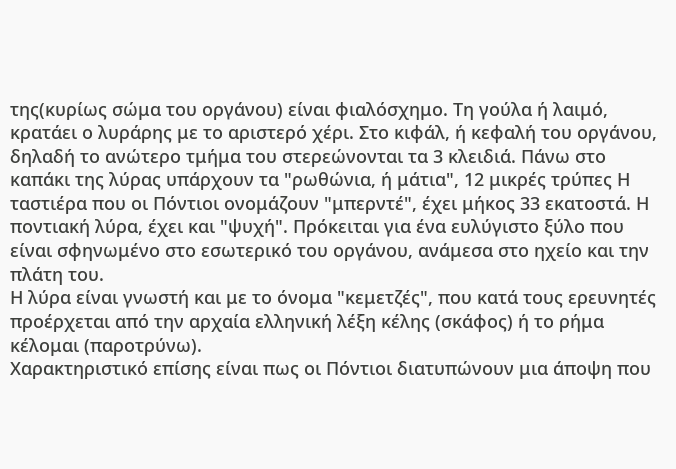της(κυρίως σώμα του οργάνου) είναι φιαλόσχημο. Τη γούλα ή λαιμό, κρατάει ο λυράρης με το αριστερό χέρι. Στο κιφάλ, ή κεφαλή του οργάνου, δηλαδή το ανώτερο τμήμα του στερεώνονται τα 3 κλειδιά. Πάνω στο καπάκι της λύρας υπάρχουν τα "ρωθώνια, ή μάτια", 12 μικρές τρύπες Η ταστιέρα που οι Πόντιοι ονομάζουν "μπερντέ", έχει μήκος 33 εκατοστά. Η ποντιακή λύρα, έχει και "ψυχή". Πρόκειται για ένα ευλύγιστο ξύλο που είναι σφηνωμένο στο εσωτερικό του οργάνου, ανάμεσα στο ηχείο και την πλάτη του.
Η λύρα είναι γνωστή και με το όνομα "κεμετζές", που κατά τους ερευνητές προέρχεται από την αρχαία ελληνική λέξη κέλης (σκάφος) ή το ρήμα κέλομαι (παροτρύνω).
Χαρακτηριστικό επίσης είναι πως οι Πόντιοι διατυπώνουν μια άποψη που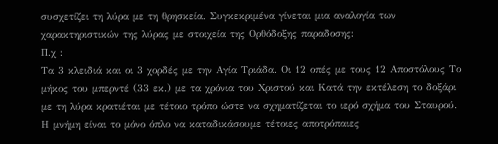συσχετίζει τη λύρα με τη θρησκεία. Συγκεκριμένα γίνεται μια αναλογία των χαρακτηριστικών της λύρας με στοιχεία της Ορθόδοξης παραδοσης:
Π.χ :
Τα 3 κλειδιά και οι 3 χορδές με την Αγία Τριάδα. Οι 12 οπές με τους 12 Αποστόλους Το μήκος του μπερντέ (33 εκ.) με τα χρόνια του Χριστού και Κατά την εκτέλεση το δοξάρι με τη λύρα κρατιέται με τέτοιο τρόπο ώστε να σχηματίζεται το ιερό σχήμα του Σταυρού.
Η μνήμη είναι το μόνο όπλο να καταδικάσουμε τέτοιες αποτρόπαιες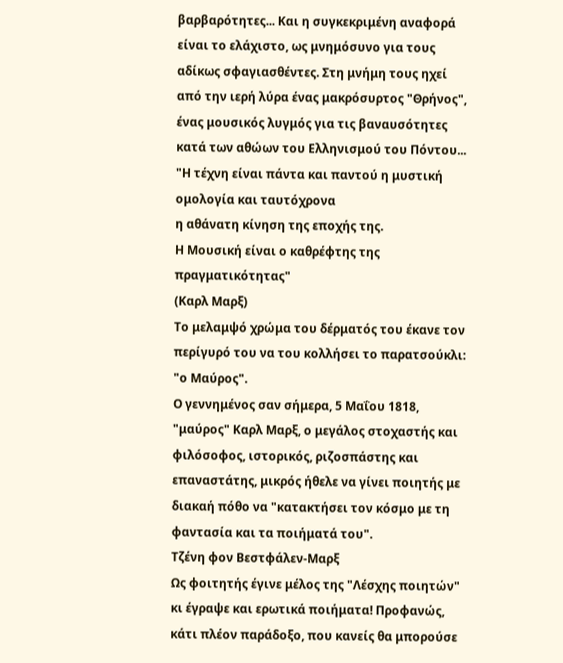βαρβαρότητες... Και η συγκεκριμένη αναφορά είναι το ελάχιστο, ως μνημόσυνο για τους αδίκως σφαγιασθέντες. Στη μνήμη τους ηχεί από την ιερή λύρα ένας μακρόσυρτος "Θρήνος", ένας μουσικός λυγμός για τις βαναυσότητες κατά των αθώων του Ελληνισμού του Πόντου...
"Η τέχνη είναι πάντα και παντού η μυστική ομολογία και ταυτόχρονα
η αθάνατη κίνηση της εποχής της.
Η Μουσική είναι ο καθρέφτης της πραγματικότητας"
(Καρλ Μαρξ)
Το μελαμψό χρώμα του δέρματός του έκανε τον περίγυρό του να του κολλήσει το παρατσούκλι: "ο Μαύρος".
Ο γεννημένος σαν σήμερα, 5 Μαΐου 1818, "μαύρος" Καρλ Μαρξ, ο μεγάλος στοχαστής και φιλόσοφος, ιστορικός, ριζοσπάστης και επαναστάτης, μικρός ήθελε να γίνει ποιητής με διακαή πόθο να "κατακτήσει τον κόσμο με τη φαντασία και τα ποιήματά του".
Τζένη φον Βεστφάλεν-Μαρξ
Ως φοιτητής έγινε μέλος της "Λέσχης ποιητών" κι έγραψε και ερωτικά ποιήματα! Προφανώς, κάτι πλέον παράδοξο, που κανείς θα μπορούσε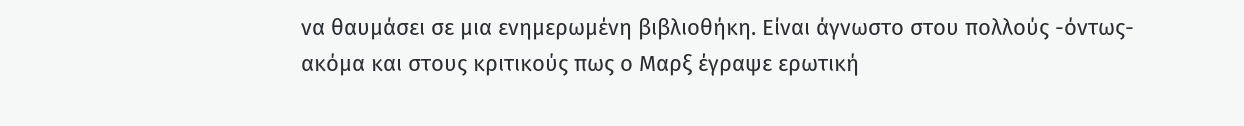να θαυμάσει σε μια ενημερωμένη βιβλιοθήκη. Είναι άγνωστο στου πολλούς -όντως- ακόμα και στους κριτικούς πως ο Μαρξ έγραψε ερωτική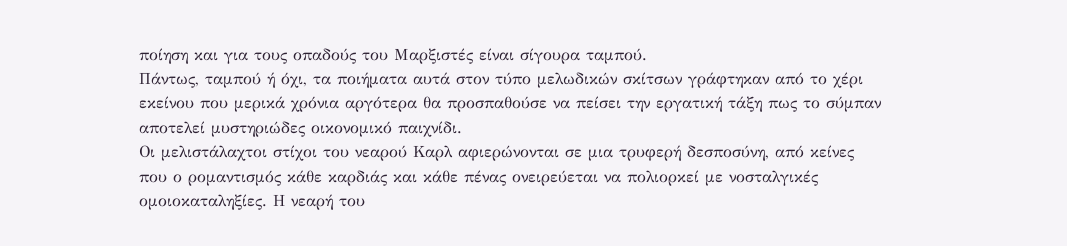ποίηση και για τους οπαδούς του Μαρξιστές είναι σίγουρα ταμπού.
Πάντως, ταμπού ή όχι, τα ποιήματα αυτά στον τύπο μελωδικών σκίτσων γράφτηκαν από το χέρι εκείνου που μερικά χρόνια αργότερα θα προσπαθούσε να πείσει την εργατική τάξη πως το σύμπαν αποτελεί μυστηριώδες οικονομικό παιχνίδι.
Οι μελιστάλαχτοι στίχοι του νεαρού Καρλ αφιερώνονται σε μια τρυφερή δεσποσύνη, από κείνες που ο ρομαντισμός κάθε καρδιάς και κάθε πένας ονειρεύεται να πολιορκεί με νοσταλγικές ομοιοκαταληξίες. Η νεαρή του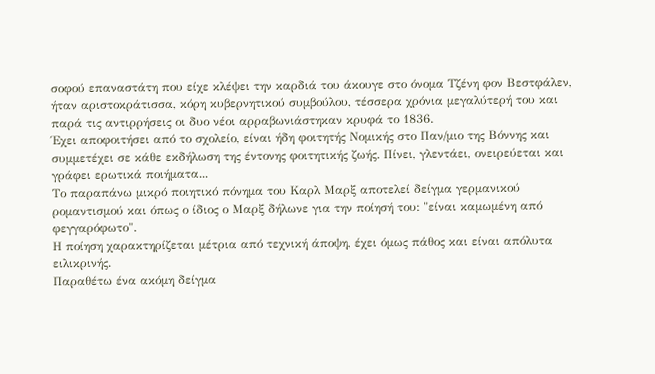σοφού επαναστάτη που είχε κλέψει την καρδιά του άκουγε στο όνομα Τζένη φον Βεστφάλεν, ήταν αριστοκράτισσα, κόρη κυβερνητικού συμβούλου, τέσσερα χρόνια μεγαλύτερή του και παρά τις αντιρρήσεις οι δυο νέοι αρραβωνιάστηκαν κρυφά το 1836.
Έχει αποφοιτήσει από το σχολείο, είναι ήδη φοιτητής Νομικής στο Παν/μιο της Βόννης και συμμετέχει σε κάθε εκδήλωση της έντονης φοιτητικής ζωής. Πίνει, γλεντάει, ονειρεύεται και γράφει ερωτικά ποιήματα...
Το παραπάνω μικρό ποιητικό πόνημα του Καρλ Μαρξ αποτελεί δείγμα γερμανικού ρομαντισμού και όπως ο ίδιος ο Μαρξ δήλωνε για την ποίησή του: "είναι καμωμένη από φεγγαρόφωτο".
Η ποίηση χαρακτηρίζεται μέτρια από τεχνική άποψη, έχει όμως πάθος και είναι απόλυτα ειλικρινής.
Παραθέτω ένα ακόμη δείγμα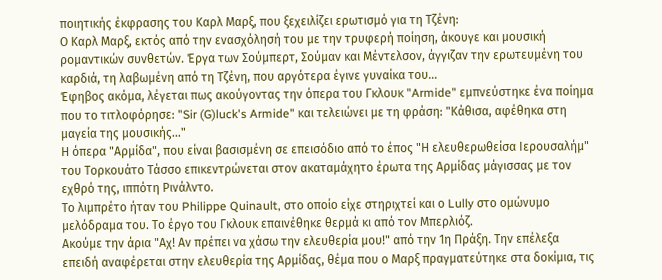ποιητικής έκφρασης του Καρλ Μαρξ, που ξεχειλίζει ερωτισμό για τη Τζένη:
Ο Καρλ Μαρξ, εκτός από την ενασχόλησή του με την τρυφερή ποίηση, άκουγε και μουσική ρομαντικών συνθετών. Έργα των Σούμπερτ, Σούμαν και Μέντελσον, άγγιζαν την ερωτευμένη του καρδιά, τη λαβωμένη από τη Τζένη, που αργότερα έγινε γυναίκα του...
Έφηβος ακόμα, λέγεται πως ακούγοντας την όπερα του Γκλουκ "Armide" εμπνεύστηκε ένα ποίημα που το τιτλοφόρησε: "Sir (G)luck's Armide" και τελειώνει με τη φράση: "Κάθισα, αφέθηκα στη μαγεία της μουσικής..."
Η όπερα "Αρμίδα", που είναι βασισμένη σε επεισόδιο από το έπος "Η ελευθερωθείσα Ιερουσαλήμ" του Toρκουάτο Τάσσο επικεντρώνεται στον ακαταμάχητο έρωτα της Αρμίδας μάγισσας με τον εχθρό της, ιππότη Ρινάλντο.
Το λιμπρέτο ήταν του Philippe Quinault, στο οποίο είχε στηριχτεί και ο Lully στο ομώνυμο μελόδραμα του. Το έργο του Γκλουκ επαινέθηκε θερμά κι από τον Μπερλιόζ.
Aκούμε την άρια "Αχ! Αν πρέπει να χάσω την ελευθερία μου!" από την 1η Πράξη. Την επέλεξα επειδή αναφέρεται στην ελευθερία της Αρμίδας, θέμα που ο Μαρξ πραγματεύτηκε στα δοκίμια, τις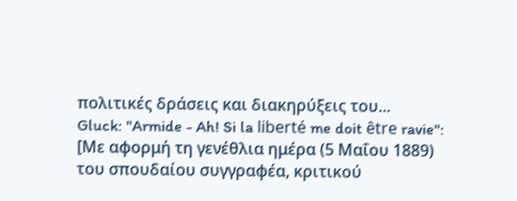πολιτικές δράσεις και διακηρύξεις του...
Gluck: "Armide - Ah! Si la liberté me doit être ravie":
[Με αφορμή τη γενέθλια ημέρα (5 Μαΐου 1889) του σπουδαίου συγγραφέα, κριτικού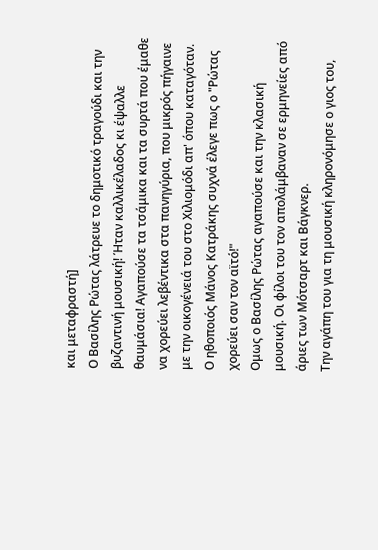και μεταφραστή]
Ο Βασίλης Ρώτας λάτρευε το δημοτικό τραγούδι και την βυζαντινή μουσική! Ήταν καλλικέλαδος κι έψαλλε θαυμάσια! Αγαπούσε τα τσάμικα και τα συρτά που έμαθε να χορεύει λεβέντικα στα πανηγύρια, που μικρός πήγαινε με την οικογένειά του στο Χιλιομόδι απ' όπου καταγόταν. Ο ηθοποιός Μάνος Κατράκης συχνά έλεγε πως ο "Ρώτας χορεύει σαν τον αϊτό!"
Ομως ο Βασίλης Ρώτας αγαπούσε και την κλασική μουσική. Οι φίλοι του τον απολάμβαναν σε ερμηνείες από άριες των Μότσαρτ και Βάγκνερ.
Την αγάπη του για τη μουσική κληρονόμησε ο γιος του,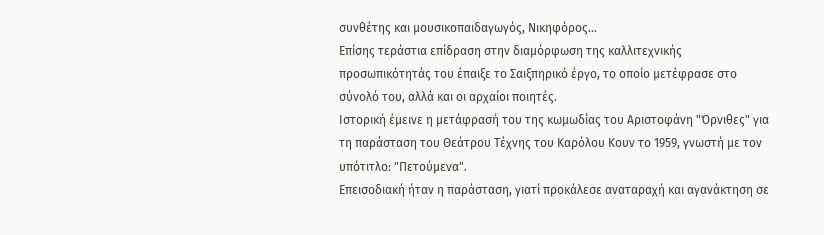συνθέτης και μουσικοπαιδαγωγός, Νικηφόρος...
Επίσης τεράστια επίδραση στην διαμόρφωση της καλλιτεχνικής προσωπικότητάς του έπαιξε το Σαιξπηρικό έργο, το οποίο μετέφρασε στο σύνολό του, αλλά και οι αρχαίοι ποιητές.
Ιστορική έμεινε η μετάφρασή του της κωμωδίας του Αριστοφάνη "Όρνιθες" για τη παράσταση του Θεάτρου Τέχνης του Καρόλου Κουν το 1959, γνωστή με τον υπότιτλο: "Πετούμενα".
Επεισοδιακή ήταν η παράσταση, γιατί προκάλεσε αναταραχή και αγανάκτηση σε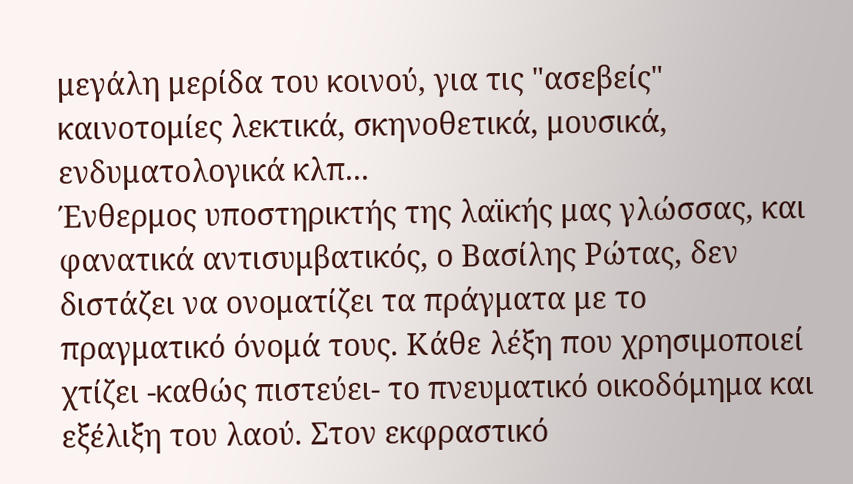μεγάλη μερίδα του κοινού, για τις "ασεβείς" καινοτομίες λεκτικά, σκηνοθετικά, μουσικά, ενδυματολογικά κλπ...
Ένθερμος υποστηρικτής της λαϊκής μας γλώσσας, και φανατικά αντισυμβατικός, ο Βασίλης Ρώτας, δεν διστάζει να ονοματίζει τα πράγματα με το πραγματικό όνομά τους. Κάθε λέξη που χρησιμοποιεί χτίζει -καθώς πιστεύει- το πνευματικό οικοδόμημα και εξέλιξη του λαού. Στον εκφραστικό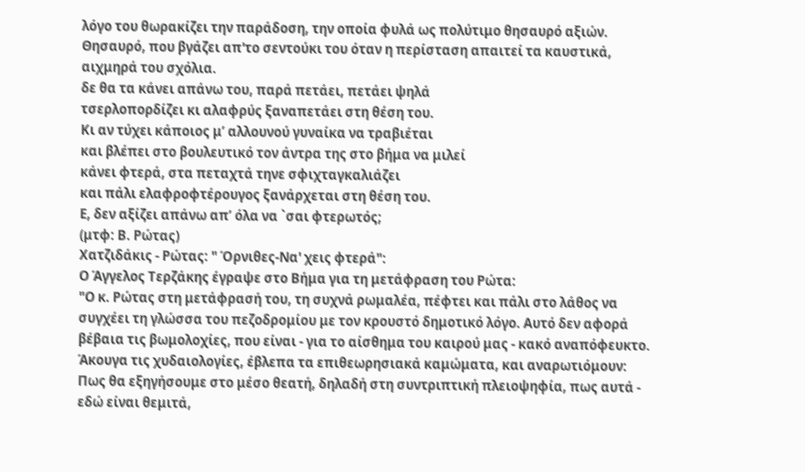λόγο του θωρακίζει την παράδοση, την οποία φυλά ως πολύτιμο θησαυρό αξιών. Θησαυρό, που βγάζει απ'το σεντούκι του όταν η περίσταση απαιτεί τα καυστικά, αιχμηρά του σχόλια.
δε θα τα κάνει απάνω του, παρά πετάει, πετάει ψηλά
τσερλοπορδίζει κι αλαφρύς ξαναπετάει στη θέση του.
Κι αν τύχει κάποιος μ’ αλλουνού γυναίκα να τραβιέται
και βλέπει στο βουλευτικό τον άντρα της στο βήμα να μιλεί
κάνει φτερά, στα πεταχτά τηνε σφιχταγκαλιάζει
και πάλι ελαφροφτέρουγος ξανάρχεται στη θέση του.
Ε, δεν αξίζει απάνω απ’ όλα να `σαι φτερωτός;
(μτφ: Β. Ρώτας)
Χατζιδάκις - Ρώτας: " Όρνιθες-Να' χεις φτερά":
Ο Άγγελος Τερζάκης έγραψε στο Βήμα για τη μετάφραση του Ρώτα:
"Ο κ. Ρώτας στη μετάφρασή του, τη συχνά ρωμαλέα, πέφτει και πάλι στο λάθος να συγχέει τη γλώσσα του πεζοδρομίου με τον κρουστό δημοτικό λόγο. Αυτό δεν αφορά βέβαια τις βωμολοχίες, που είναι - για το αίσθημα του καιρού μας - κακό αναπόφευκτο. Άκουγα τις χυδαιολογίες, έβλεπα τα επιθεωρησιακά καμώματα, και αναρωτιόμουν: Πως θα εξηγήσουμε στο μέσο θεατή, δηλαδή στη συντριπτική πλειοψηφία, πως αυτά - εδώ είναι θεμιτά,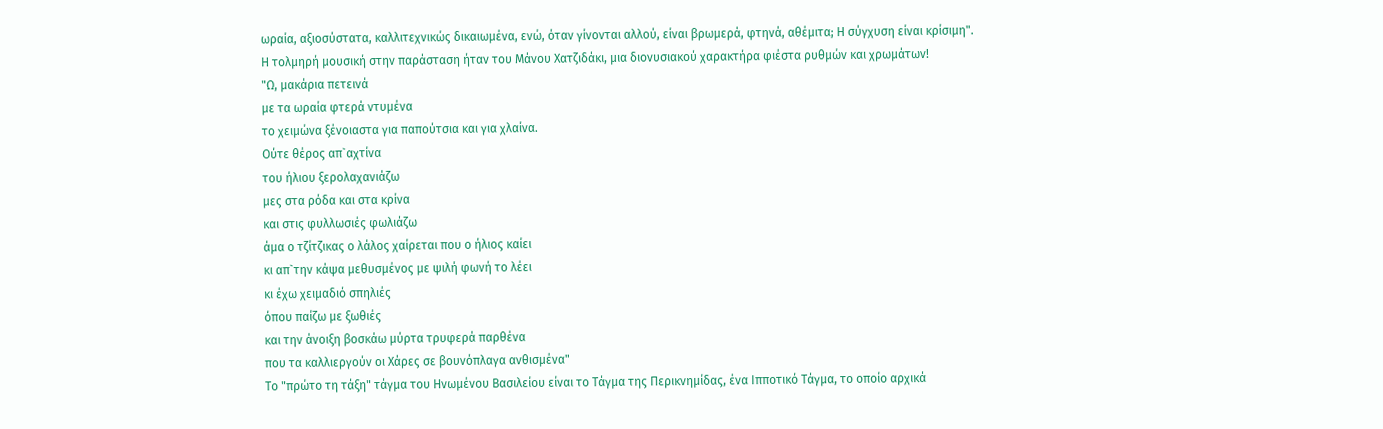ωραία, αξιοσύστατα, καλλιτεχνικώς δικαιωμένα, ενώ, όταν γίνονται αλλού, είναι βρωμερά, φτηνά, αθέμιτα; Η σύγχυση είναι κρίσιμη".
Η τολμηρή μουσική στην παράσταση ήταν του Μάνου Χατζιδάκι, μια διονυσιακού χαρακτήρα φιέστα ρυθμών και χρωμάτων!
"Ω, μακάρια πετεινά
με τα ωραία φτερά ντυμένα
το χειμώνα ξένοιαστα για παπούτσια και για χλαίνα.
Ούτε θέρος απ`αχτίνα
του ήλιου ξερολαχανιάζω
μες στα ρόδα και στα κρίνα
και στις φυλλωσιές φωλιάζω
άμα ο τζίτζικας ο λάλος χαίρεται που ο ήλιος καίει
κι απ`την κάψα μεθυσμένος με ψιλή φωνή το λέει
κι έχω χειμαδιό σπηλιές
όπου παίζω με ξωθιές
και την άνοιξη βοσκάω μύρτα τρυφερά παρθένα
που τα καλλιεργούν οι Χάρες σε βουνόπλαγα ανθισμένα"
Το "πρώτο τη τάξη" τάγμα του Ηνωμένου Βασιλείου είναι το Τάγμα της Περικνημίδας, ένα Ιπποτικό Τάγμα, το οποίο αρχικά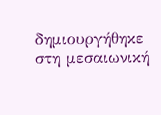δημιουργήθηκε στη μεσαιωνική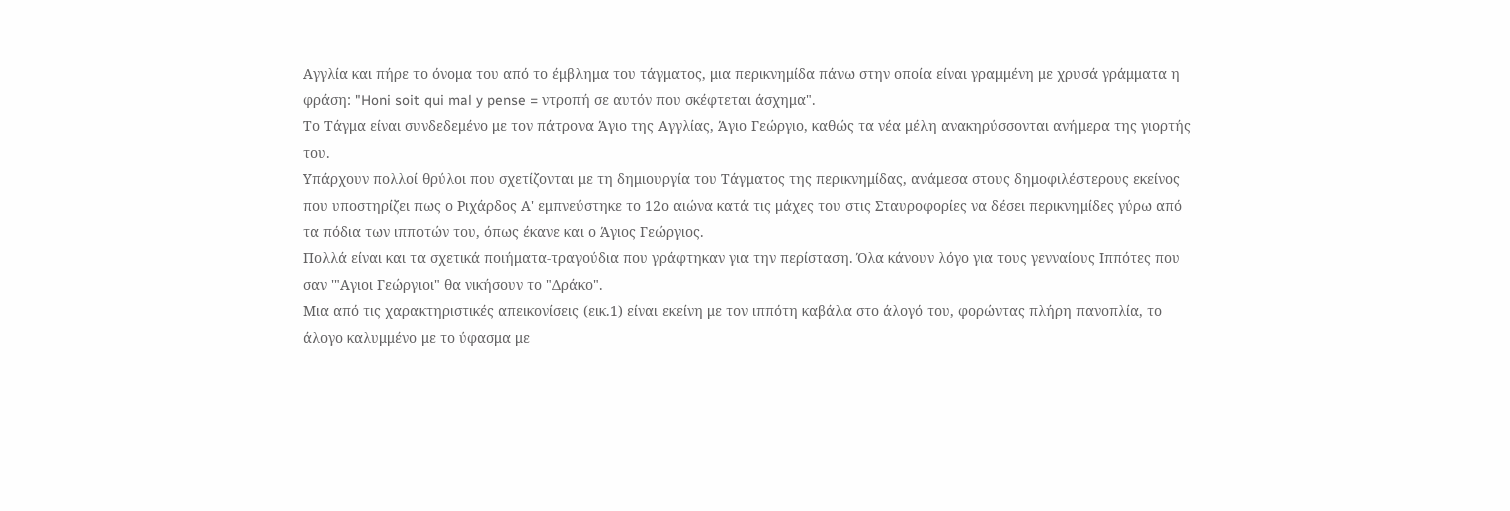Αγγλία και πήρε το όνομα του από το έμβλημα του τάγματος, μια περικνημίδα πάνω στην οποία είναι γραμμένη με χρυσά γράμματα η φράση: "Honi soit qui mal y pense = ντροπή σε αυτόν που σκέφτεται άσχημα".
Το Τάγμα είναι συνδεδεμένο με τον πάτρονα Άγιο της Αγγλίας, Άγιο Γεώργιο, καθώς τα νέα μέλη ανακηρύσσονται ανήμερα της γιορτής του.
Υπάρχουν πολλοί θρύλοι που σχετίζονται με τη δημιουργία του Τάγματος της περικνημίδας, ανάμεσα στους δημοφιλέστερους εκείνος που υποστηρίζει πως ο Ριχάρδος Α' εμπνεύστηκε το 12ο αιώνα κατά τις μάχες του στις Σταυροφορίες να δέσει περικνημίδες γύρω από τα πόδια των ιπποτών του, όπως έκανε και ο Άγιος Γεώργιος.
Πολλά είναι και τα σχετικά ποιήματα-τραγούδια που γράφτηκαν για την περίσταση. Όλα κάνουν λόγο για τους γενναίους Ιππότες που σαν '"Αγιοι Γεώργιοι" θα νικήσουν το "Δράκο".
Μια από τις χαρακτηριστικές απεικονίσεις (εικ.1) είναι εκείνη με τον ιππότη καβάλα στο άλογό του, φορώντας πλήρη πανοπλία, το άλογο καλυμμένο με το ύφασμα με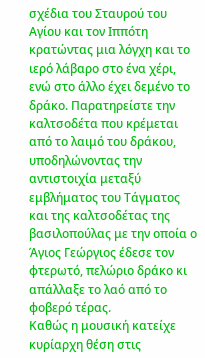σχέδια του Σταυρού του Αγίου και τον Ιππότη κρατώντας μια λόγχη και το ιερό λάβαρο στο ένα χέρι, ενώ στο άλλο έχει δεμένο το δράκο. Παρατηρείστε την καλτσοδέτα που κρέμεται από το λαιμό του δράκου, υποδηλώνοντας την αντιστοιχία μεταξύ εμβλήματος του Τάγματος και της καλτσοδέτας της βασιλοπούλας με την οποία ο Άγιος Γεώργιος έδεσε τον φτερωτό, πελώριο δράκο κι απάλλαξε το λαό από το φοβερό τέρας.
Καθώς η μουσική κατείχε κυρίαρχη θέση στις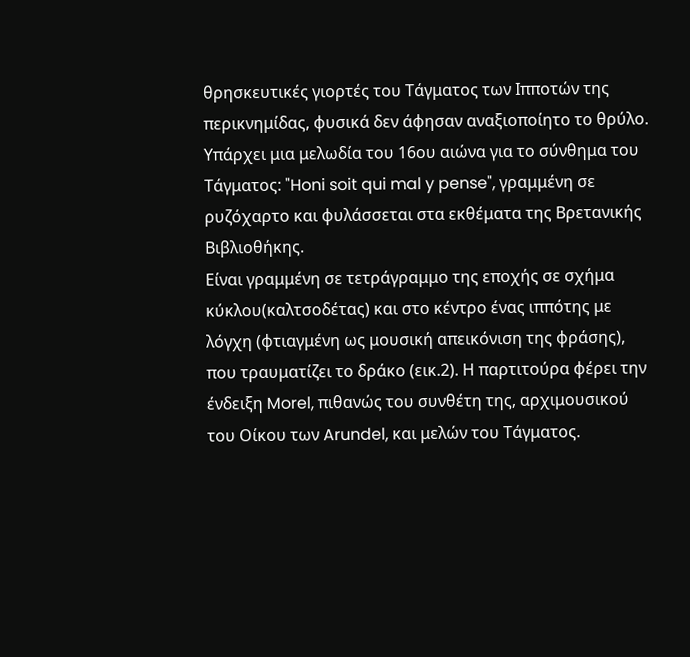θρησκευτικές γιορτές του Τάγματος των Ιπποτών της περικνημίδας, φυσικά δεν άφησαν αναξιοποίητο το θρύλο.
Υπάρχει μια μελωδία του 16ου αιώνα για το σύνθημα του Τάγματος: "Honi soit qui mal y pense", γραμμένη σε ρυζόχαρτο και φυλάσσεται στα εκθέματα της Βρετανικής Βιβλιοθήκης.
Είναι γραμμένη σε τετράγραμμο της εποχής σε σχήμα κύκλου(καλτσοδέτας) και στο κέντρο ένας ιππότης με λόγχη (φτιαγμένη ως μουσική απεικόνιση της φράσης), που τραυματίζει το δράκο (εικ.2). Η παρτιτούρα φέρει την ένδειξη Morel, πιθανώς του συνθέτη της, αρχιμουσικού του Οίκου των Arundel, και μελών του Τάγματος.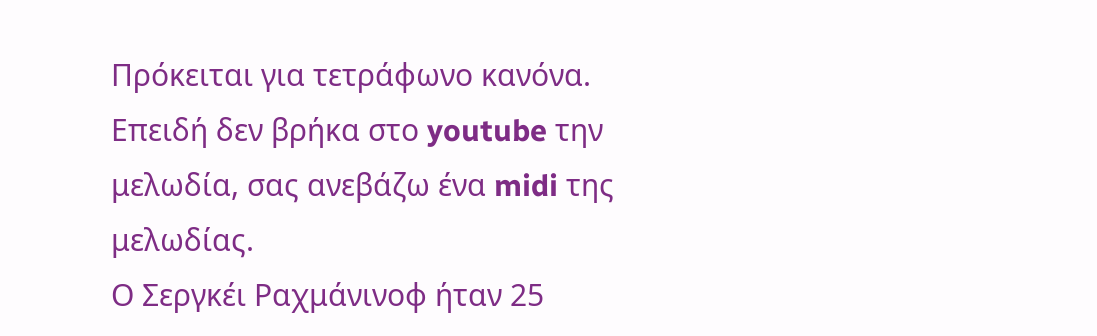Πρόκειται για τετράφωνο κανόνα.
Επειδή δεν βρήκα στο youtube την μελωδία, σας ανεβάζω ένα midi της μελωδίας.
Ο Σεργκέι Ραχμάνινοφ ήταν 25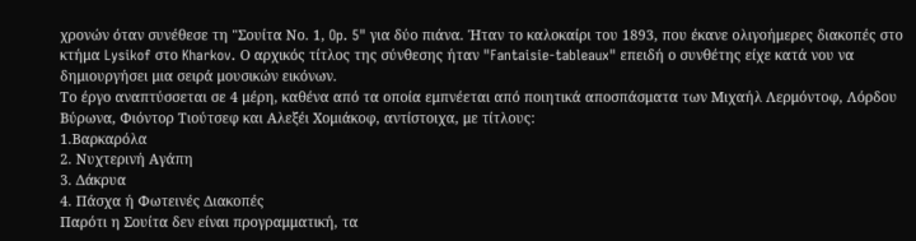χρονών όταν συνέθεσε τη "Σουίτα Νο. 1, Op. 5" για δύο πιάνα. Ήταν το καλοκαίρι του 1893, που έκανε ολιγοήμερες διακοπές στο κτήμα Lysikof στο Kharkov. Ο αρχικός τίτλος της σύνθεσης ήταν "Fantaisie-tableaux" επειδή ο συνθέτης είχε κατά νου να δημιουργήσει μια σειρά μουσικών εικόνων.
Το έργο αναπτύσσεται σε 4 μέρη, καθένα από τα οποία εμπνέεται από ποιητικά αποσπάσματα των Μιχαήλ Λερμόντοφ, Λόρδου Βύρωνα, Φιόντορ Τιούτσεφ και Αλεξέι Χομιάκοφ, αντίστοιχα, με τίτλους:
1.Βαρκαρόλα
2. Νυχτερινή Αγάπη
3. Δάκρυα
4. Πάσχα ή Φωτεινές Διακοπές
Παρότι η Σουίτα δεν είναι προγραμματική, τα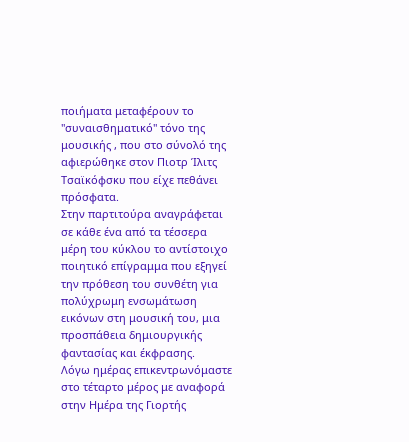ποιήματα μεταφέρουν το "συναισθηματικό" τόνο της μουσικής , που στο σύνολό της αφιερώθηκε στον Πιοτρ Ίλιτς Τσαϊκόφσκυ που είχε πεθάνει πρόσφατα.
Στην παρτιτούρα αναγράφεται σε κάθε ένα από τα τέσσερα μέρη του κύκλου το αντίστοιχο ποιητικό επίγραμμα που εξηγεί την πρόθεση του συνθέτη για πολύχρωμη ενσωμάτωση εικόνων στη μουσική του, μια προσπάθεια δημιουργικής φαντασίας και έκφρασης.
Λόγω ημέρας επικεντρωνόμαστε στο τέταρτο μέρος με αναφορά στην Ημέρα της Γιορτής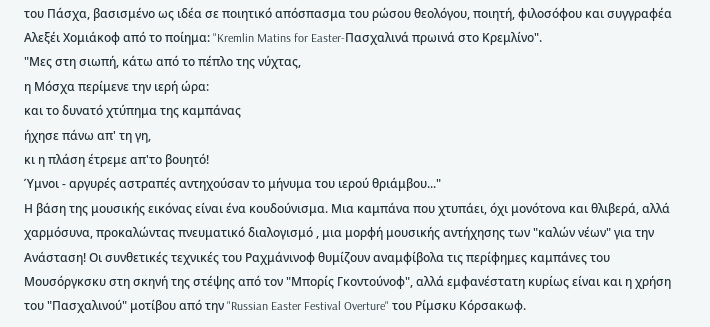του Πάσχα, βασισμένο ως ιδέα σε ποιητικό απόσπασμα του ρώσου θεολόγου, ποιητή, φιλοσόφου και συγγραφέα Αλεξέι Χομιάκοφ από το ποίημα: "Kremlin Matins for Easter-Πασχαλινά πρωινά στο Κρεμλίνο".
"Μες στη σιωπή, κάτω από το πέπλο της νύχτας,
η Μόσχα περίμενε την ιερή ώρα:
και το δυνατό χτύπημα της καμπάνας
ήχησε πάνω απ' τη γη,
κι η πλάση έτρεμε απ'το βουητό!
Ύμνοι - αργυρές αστραπές αντηχούσαν το μήνυμα του ιερού θριάμβου..."
Η βάση της μουσικής εικόνας είναι ένα κουδούνισμα. Μια καμπάνα που χτυπάει, όχι μονότονα και θλιβερά, αλλά χαρμόσυνα, προκαλώντας πνευματικό διαλογισμό , μια μορφή μουσικής αντήχησης των "καλών νέων" για την Ανάσταση! Οι συνθετικές τεχνικές του Ραχμάνινοφ θυμίζουν αναμφίβολα τις περίφημες καμπάνες του Mουσόργκσκυ στη σκηνή της στέψης από τον "Μπορίς Γκοντούνοφ", αλλά εμφανέστατη κυρίως είναι και η χρήση του "Πασχαλινού" μοτίβου από την "Russian Easter Festival Overture" του Ρίμσκυ Κόρσακωφ.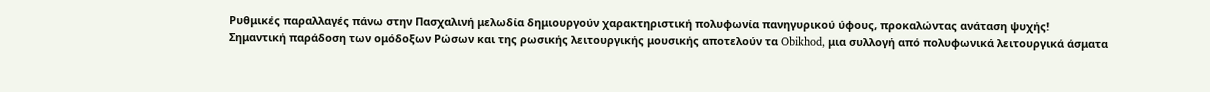Ρυθμικές παραλλαγές πάνω στην Πασχαλινή μελωδία δημιουργούν χαρακτηριστική πολυφωνία πανηγυρικού ύφους, προκαλώντας ανάταση ψυχής!
Σημαντική παράδοση των ομόδοξων Ρώσων και της ρωσικής λειτουργικής μουσικής αποτελούν τα Obikhod, μια συλλογή από πολυφωνικά λειτουργικά άσματα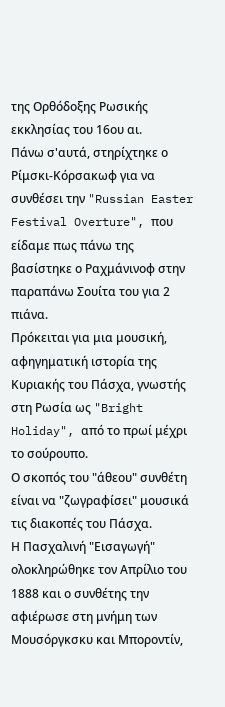της Ορθόδοξης Ρωσικής εκκλησίας του 16ου αι.
Πάνω σ'αυτά, στηρίχτηκε ο Ρίμσκι-Κόρσακωφ για να συνθέσει την "Russian Easter Festival Overture", που είδαμε πως πάνω της βασίστηκε ο Ραχμάνινοφ στην παραπάνω Σουίτα του για 2 πιάνα.
Πρόκειται για μια μουσική, αφηγηματική ιστορία της Κυριακής του Πάσχα, γνωστής στη Ρωσία ως "Bright Holiday", από το πρωί μέχρι το σούρουπο.
Ο σκοπός του "άθεου" συνθέτη είναι να "ζωγραφίσει" μουσικά τις διακοπές του Πάσχα.
Η Πασχαλινή "Εισαγωγή" ολοκληρώθηκε τον Απρίλιο του 1888 και ο συνθέτης την αφιέρωσε στη μνήμη των Mουσόργκσκυ και Μποροντίν,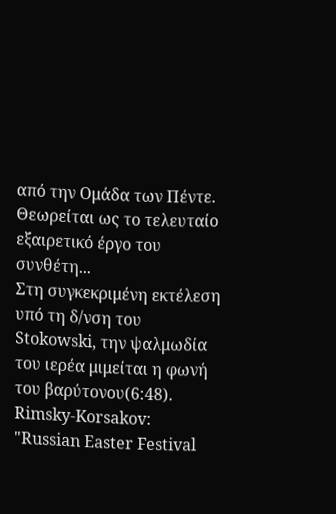από την Ομάδα των Πέντε. Θεωρείται ως το τελευταίο εξαιρετικό έργο του συνθέτη...
Στη συγκεκριμένη εκτέλεση υπό τη δ/νση του Stokowski, την ψαλμωδία του ιερέα μιμείται η φωνή του βαρύτονου(6:48).
Rimsky-Korsakov: "Russian Easter Festival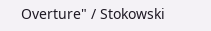Overture" / Stokowski